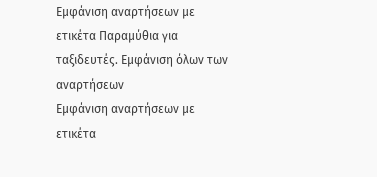Εμφάνιση αναρτήσεων με ετικέτα Παραμύθια για ταξιδευτές. Εμφάνιση όλων των αναρτήσεων
Εμφάνιση αναρτήσεων με ετικέτα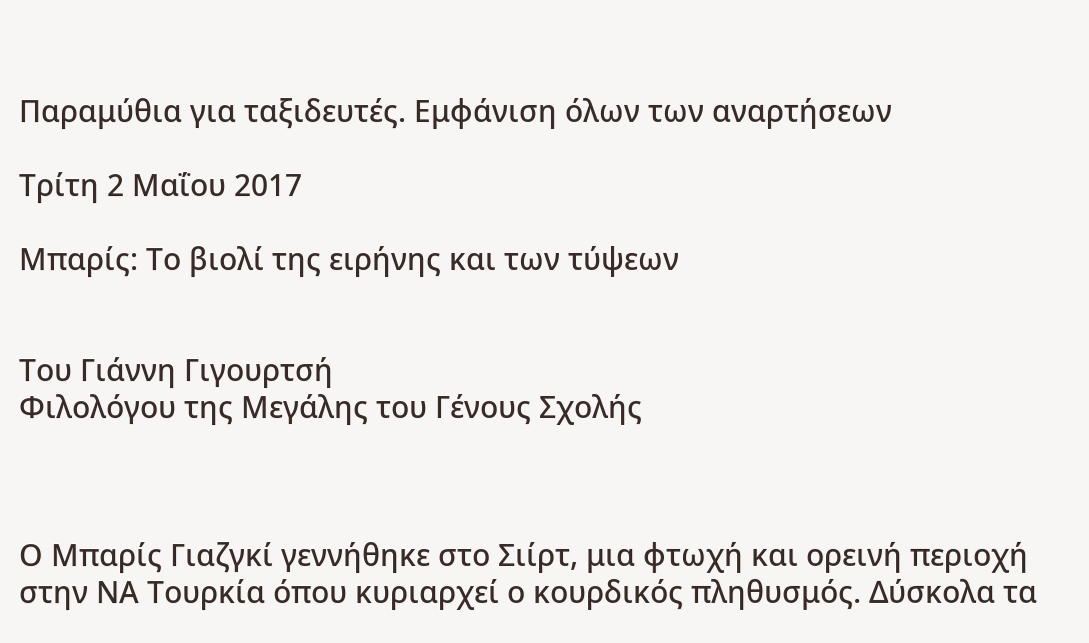Παραμύθια για ταξιδευτές. Εμφάνιση όλων των αναρτήσεων

Τρίτη 2 Μαΐου 2017

Μπαρίς: Το βιολί της ειρήνης και των τύψεων


Του Γιάννη Γιγουρτσή
Φιλολόγου της Μεγάλης του Γένους Σχολής



Ο Μπαρίς Γιαζγκί γεννήθηκε στο Σιίρτ, μια φτωχή και ορεινή περιοχή στην ΝΑ Τουρκία όπου κυριαρχεί ο κουρδικός πληθυσμός. Δύσκολα τα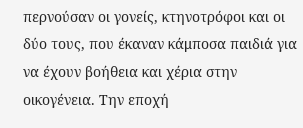περνούσαν οι γονείς, κτηνοτρόφοι και οι δύο τους, που έκαναν κάμποσα παιδιά για να έχουν βοήθεια και χέρια στην οικογένεια. Την εποχή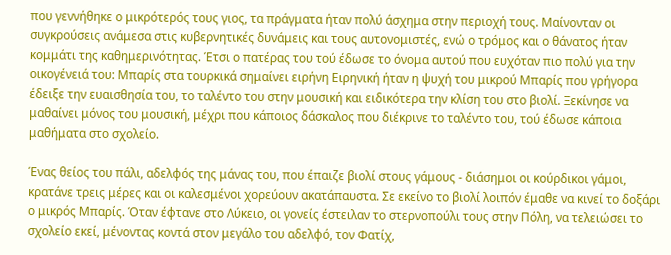που γεννήθηκε ο μικρότερός τους γιος, τα πράγματα ήταν πολύ άσχημα στην περιοχή τους. Μαίνονταν οι συγκρούσεις ανάμεσα στις κυβερνητικές δυνάμεις και τους αυτονομιστές, ενώ ο τρόμος και ο θάνατος ήταν κομμάτι της καθημερινότητας. Έτσι ο πατέρας του τού έδωσε το όνομα αυτού που ευχόταν πιο πολύ για την οικογένειά του: Μπαρίς στα τουρκικά σημαίνει ειρήνη Ειρηνική ήταν η ψυχή του μικρού Μπαρίς που γρήγορα έδειξε την ευαισθησία του, το ταλέντο του στην μουσική και ειδικότερα την κλίση του στο βιολί. Ξεκίνησε να μαθαίνει μόνος του μουσική, μέχρι που κάποιος δάσκαλος που διέκρινε το ταλέντο του, τού έδωσε κάποια μαθήματα στο σχολείο.

Ένας θείος του πάλι, αδελφός της μάνας του, που έπαιζε βιολί στους γάμους - διάσημοι οι κούρδικοι γάμοι, κρατάνε τρεις μέρες και οι καλεσμένοι χορεύουν ακατάπαυστα. Σε εκείνο το βιολί λοιπόν έμαθε να κινεί το δοξάρι ο μικρός Μπαρίς. Όταν έφτανε στο Λύκειο, οι γονείς έστειλαν το στερνοπούλι τους στην Πόλη, να τελειώσει το σχολείο εκεί, μένοντας κοντά στον μεγάλο του αδελφό, τον Φατίχ,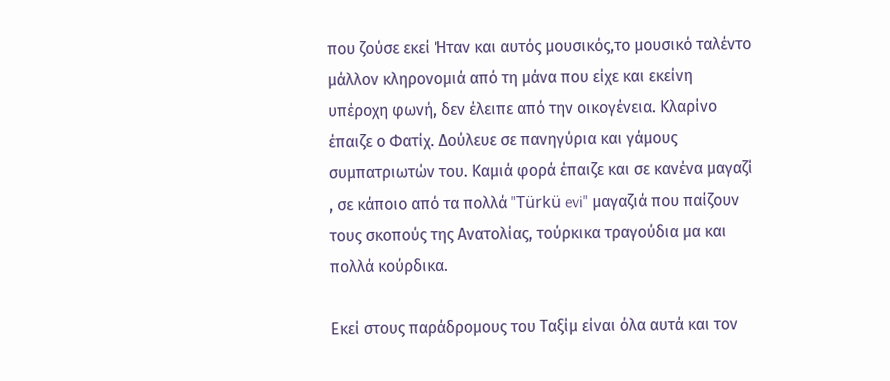που ζούσε εκεί Ήταν και αυτός μουσικός,το μουσικό ταλέντο μάλλον κληρονομιά από τη μάνα που είχε και εκείνη υπέροχη φωνή, δεν έλειπε από την οικογένεια. Κλαρίνο έπαιζε ο Φατίχ. Δούλευε σε πανηγύρια και γάμους συμπατριωτών του. Καμιά φορά έπαιζε και σε κανένα μαγαζί , σε κάποιο από τα πολλά "Türkü evi" μαγαζιά που παίζουν τους σκοπούς της Ανατολίας, τούρκικα τραγούδια μα και πολλά κούρδικα.

Εκεί στους παράδρομους του Ταξίμ είναι όλα αυτά και τον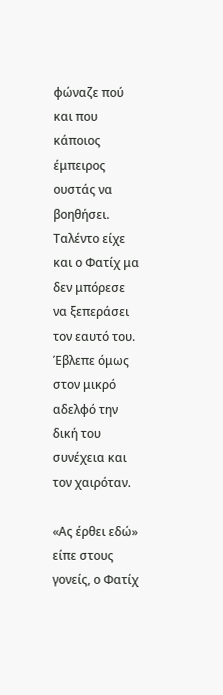φώναζε πού και που κάποιος έμπειρος ουστάς να βοηθήσει. Ταλέντο είχε και ο Φατίχ μα δεν μπόρεσε να ξεπεράσει τον εαυτό του. Έβλεπε όμως στον μικρό αδελφό την δική του συνέχεια και τον χαιρόταν.

«Ας έρθει εδώ» είπε στους γονείς, ο Φατίχ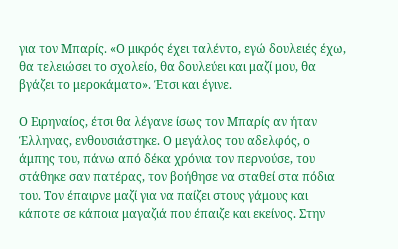για τον Μπαρίς. «Ο μικρός έχει ταλέντο, εγώ δουλειές έχω, θα τελειώσει το σχολείο, θα δουλεύει και μαζί μου, θα βγάζει το μεροκάματο». Έτσι και έγινε.

Ο Ειρηναίος, έτσι θα λέγανε ίσως τον Μπαρίς αν ήταν Έλληνας, ενθουσιάστηκε. Ο μεγάλος του αδελφός, ο άμπης του, πάνω από δέκα χρόνια τον περνούσε, του στάθηκε σαν πατέρας, τον βοήθησε να σταθεί στα πόδια του. Τον έπαιρνε μαζί για να παίζει στους γάμους και κάποτε σε κάποια μαγαζιά που έπαιζε και εκείνος. Στην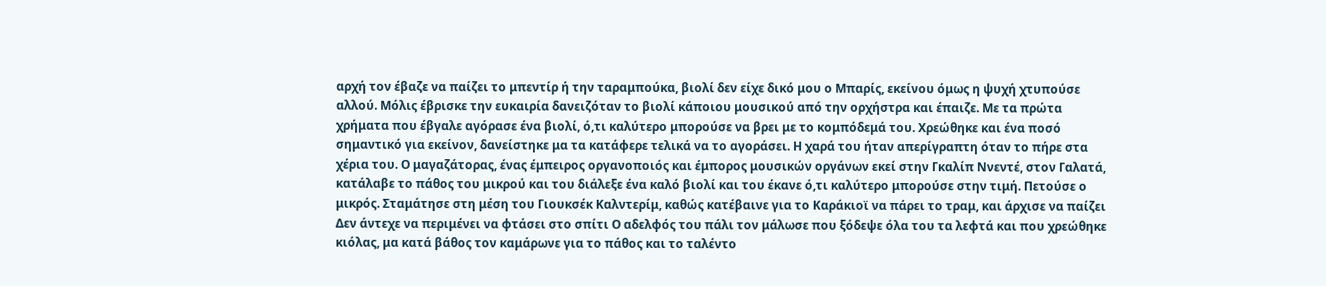αρχή τον έβαζε να παίζει το μπεντίρ ή την ταραμπούκα, βιολί δεν είχε δικό μου ο Μπαρίς, εκείνου όμως η ψυχή χτυπούσε αλλού. Μόλις έβρισκε την ευκαιρία δανειζόταν το βιολί κάποιου μουσικού από την ορχήστρα και έπαιζε. Με τα πρώτα χρήματα που έβγαλε αγόρασε ένα βιολί, ό,τι καλύτερο μπορούσε να βρει με το κομπόδεμά του. Χρεώθηκε και ένα ποσό σημαντικό για εκείνον, δανείστηκε μα τα κατάφερε τελικά να το αγοράσει. Η χαρά του ήταν απερίγραπτη όταν το πήρε στα χέρια του. Ο μαγαζάτορας, ένας έμπειρος οργανοποιός και έμπορος μουσικών οργάνων εκεί στην Γκαλίπ Ννεντέ, στον Γαλατά, κατάλαβε το πάθος του μικρού και του διάλεξε ένα καλό βιολί και του έκανε ό,τι καλύτερο μπορούσε στην τιμή. Πετούσε ο μικρός. Σταμάτησε στη μέση του Γιουκσέκ Καλντερίμ, καθώς κατέβαινε για το Καράκιοϊ να πάρει το τραμ, και άρχισε να παίζει Δεν άντεχε να περιμένει να φτάσει στο σπίτι Ο αδελφός του πάλι τον μάλωσε που ξόδεψε όλα του τα λεφτά και που χρεώθηκε κιόλας, μα κατά βάθος τον καμάρωνε για το πάθος και το ταλέντο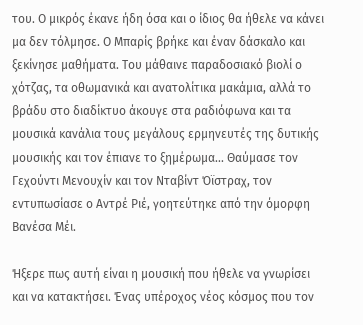του. Ο μικρός έκανε ήδη όσα και ο ίδιος θα ήθελε να κάνει μα δεν τόλμησε. Ο Μπαρίς βρήκε και έναν δάσκαλο και ξεκίνησε μαθήματα. Του μάθαινε παραδοσιακό βιολί ο χότζας, τα οθωμανικά και ανατολίτικα μακάμια, αλλά το βράδυ στο διαδίκτυο άκουγε στα ραδιόφωνα και τα μουσικά κανάλια τους μεγάλους ερμηνευτές της δυτικής μουσικής και τον έπιανε το ξημέρωμα... Θαύμασε τον Γεχούντι Μενουχίν και τον Νταβίντ Όϊστραχ, τον εντυπωσίασε ο Αντρέ Ριέ, γοητεύτηκε από την όμορφη Βανέσα Μέι.

Ήξερε πως αυτή είναι η μουσική που ήθελε να γνωρίσει και να κατακτήσει. Ένας υπέροχος νέος κόσμος που τον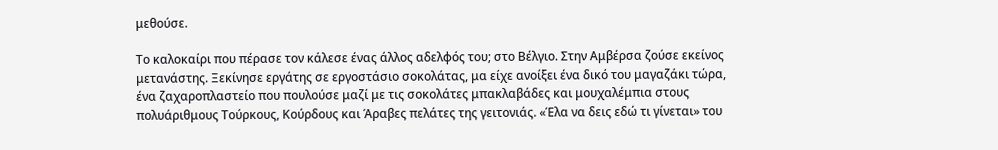μεθούσε.

Το καλοκαίρι που πέρασε τον κάλεσε ένας άλλος αδελφός του; στο Βέλγιο. Στην Αμβέρσα ζούσε εκείνος μετανάστης. Ξεκίνησε εργάτης σε εργοστάσιο σοκολάτας, μα είχε ανοίξει ένα δικό του μαγαζάκι τώρα, ένα ζαχαροπλαστείο που πουλούσε μαζί με τις σοκολάτες μπακλαβάδες και μουχαλέμπια στους πολυάριθμους Τούρκους, Κούρδους και Άραβες πελάτες της γειτονιάς. «Έλα να δεις εδώ τι γίνεται» του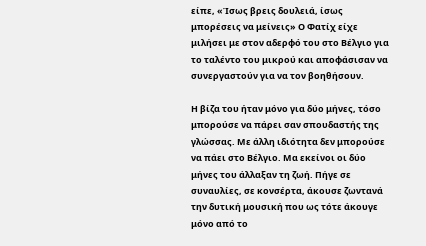είπε, «Ίσως βρεις δουλειά, ίσως μπορέσεις να μείνεις» Ο Φατίχ είχε μιλήσει με στον αδερφό του στο Βέλγιο για το ταλέντο του μικρού και αποφάσισαν να συνεργαστούν για να τον βοηθήσουν.

Η βίζα του ήταν μόνο για δύο μήνες, τόσο μπορούσε να πάρει σαν σπουδαστής της γλώσσας. Με άλλη ιδιότητα δεν μπορούσε να πάει στο Βέλγιο. Μα εκείνοι οι δύο μήνες του άλλαξαν τη ζωή. Πήγε σε συναυλίες, σε κονσέρτα, άκουσε ζωντανά την δυτική μουσική που ως τότε άκουγε μόνο από το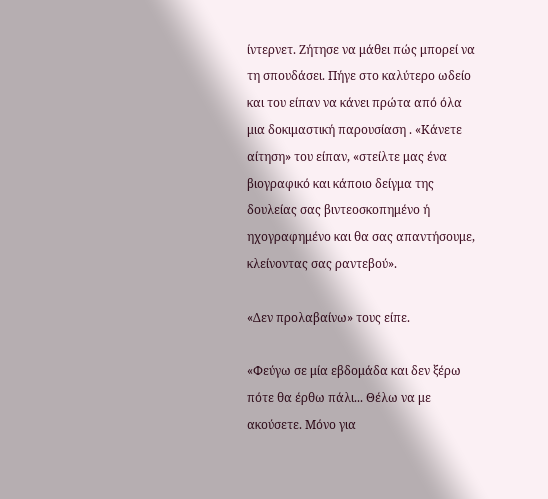ίντερνετ. Ζήτησε να μάθει πώς μπορεί να τη σπουδάσει. Πήγε στο καλύτερο ωδείο και του είπαν να κάνει πρώτα από όλα μια δοκιμαστική παρουσίαση . «Κάνετε αίτηση» του είπαν, «στείλτε μας ένα βιογραφικό και κάποιο δείγμα της δουλείας σας βιντεοσκοπημένο ή ηχογραφημένο και θα σας απαντήσουμε, κλείνοντας σας ραντεβού».

«Δεν προλαβαίνω» τους είπε.

«Φεύγω σε μία εβδομάδα και δεν ξέρω πότε θα έρθω πάλι... Θέλω να με ακούσετε. Μόνο για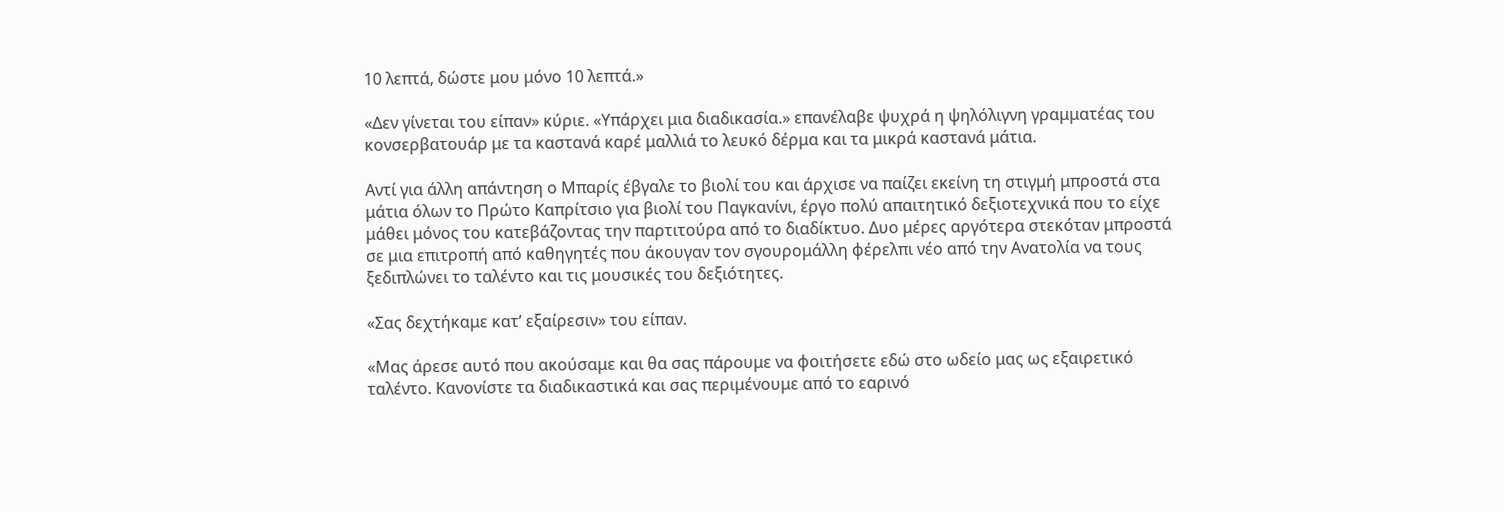10 λεπτά, δώστε μου μόνο 10 λεπτά.»

«Δεν γίνεται του είπαν» κύριε. «Υπάρχει μια διαδικασία.» επανέλαβε ψυχρά η ψηλόλιγνη γραμματέας του κονσερβατουάρ με τα καστανά καρέ μαλλιά το λευκό δέρμα και τα μικρά καστανά μάτια.

Αντί για άλλη απάντηση ο Μπαρίς έβγαλε το βιολί του και άρχισε να παίζει εκείνη τη στιγμή μπροστά στα μάτια όλων το Πρώτο Καπρίτσιο για βιολί του Παγκανίνι, έργο πολύ απαιτητικό δεξιοτεχνικά που το είχε μάθει μόνος του κατεβάζοντας την παρτιτούρα από το διαδίκτυο. Δυο μέρες αργότερα στεκόταν μπροστά σε μια επιτροπή από καθηγητές που άκουγαν τον σγουρομάλλη φέρελπι νέο από την Ανατολία να τους ξεδιπλώνει το ταλέντο και τις μουσικές του δεξιότητες.

«Σας δεχτήκαμε κατ’ εξαίρεσιν» του είπαν.

«Μας άρεσε αυτό που ακούσαμε και θα σας πάρουμε να φοιτήσετε εδώ στο ωδείο μας ως εξαιρετικό ταλέντο. Κανονίστε τα διαδικαστικά και σας περιμένουμε από το εαρινό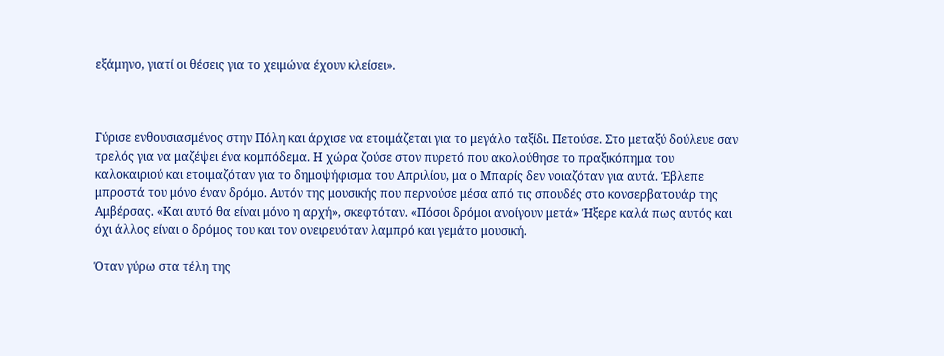εξάμηνο, γιατί οι θέσεις για το χειμώνα έχουν κλείσει».



Γύρισε ενθουσιασμένος στην Πόλη και άρχισε να ετοιμάζεται για το μεγάλο ταξίδι. Πετούσε. Στο μεταξύ δούλευε σαν τρελός για να μαζέψει ένα κομπόδεμα. Η χώρα ζούσε στον πυρετό που ακολούθησε το πραξικόπημα του καλοκαιριού και ετοιμαζόταν για το δημοψήφισμα του Απριλίου, μα ο Μπαρίς δεν νοιαζόταν για αυτά. Έβλεπε μπροστά του μόνο έναν δρόμο. Αυτόν της μουσικής που περνούσε μέσα από τις σπουδές στο κονσερβατουάρ της Αμβέρσας. «Και αυτό θα είναι μόνο η αρχή», σκεφτόταν. «Πόσοι δρόμοι ανοίγουν μετά» Ήξερε καλά πως αυτός και όχι άλλος είναι ο δρόμος του και τον ονειρευόταν λαμπρό και γεμάτο μουσική.

Όταν γύρω στα τέλη της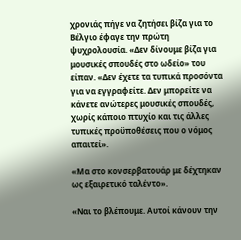χρονιάς πήγε να ζητήσει βίζα για το Βέλγιο έφαγε την πρώτη ψυχρολουσία. «Δεν δίνουμε βίζα για μουσικές σπουδές στο ωδείο» του είπαν. «Δεν έχετε τα τυπικά προσόντα για να εγγραφείτε. Δεν μπορείτε να κάνετε ανώτερες μουσικές σπουδές, χωρίς κάποιο πτυχίο και τις άλλες τυπικές προϋποθέσεις που ο νόμος απαιτεί».

«Μα στο κονσερβατουάρ με δέχτηκαν ως εξαιρετικό ταλέντο».

«Ναι το βλέπουμε. Αυτοί κάνουν την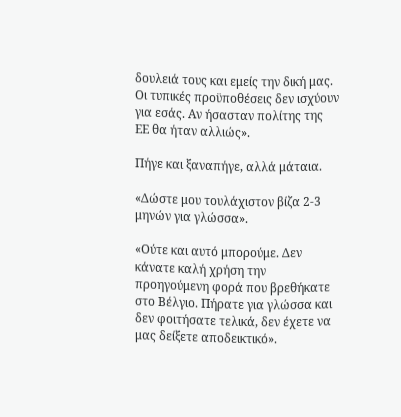δουλειά τους και εμείς την δική μας. Οι τυπικές προϋποθέσεις δεν ισχύουν για εσάς. Αν ήσασταν πολίτης της ΕΕ θα ήταν αλλιώς».

Πήγε και ξαναπήγε, αλλά μάταια.

«Δώστε μου τουλάχιστον βίζα 2-3 μηνών για γλώσσα».

«Ούτε και αυτό μπορούμε. Δεν κάνατε καλή χρήση την προηγούμενη φορά που βρεθήκατε στο Βέλγιο. Πήρατε για γλώσσα και δεν φοιτήσατε τελικά, δεν έχετε να μας δείξετε αποδεικτικό».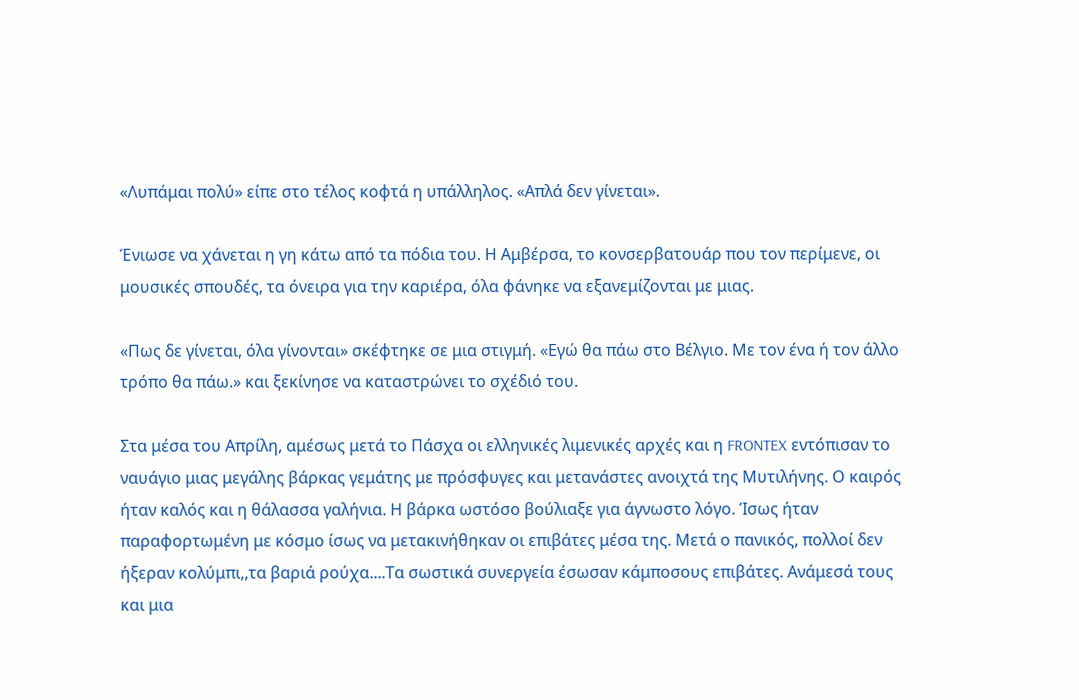«Λυπάμαι πολύ» είπε στο τέλος κοφτά η υπάλληλος. «Απλά δεν γίνεται».

Ένιωσε να χάνεται η γη κάτω από τα πόδια του. Η Αμβέρσα, το κονσερβατουάρ που τον περίμενε, οι μουσικές σπουδές, τα όνειρα για την καριέρα, όλα φάνηκε να εξανεμίζονται με μιας.

«Πως δε γίνεται, όλα γίνονται» σκέφτηκε σε μια στιγμή. «Εγώ θα πάω στο Βέλγιο. Με τον ένα ή τον άλλο τρόπο θα πάω.» και ξεκίνησε να καταστρώνει το σχέδιό του.

Στα μέσα του Απρίλη, αμέσως μετά το Πάσχα οι ελληνικές λιμενικές αρχές και η FRONTEX εντόπισαν το ναυάγιο μιας μεγάλης βάρκας γεμάτης με πρόσφυγες και μετανάστες ανοιχτά της Μυτιλήνης. Ο καιρός ήταν καλός και η θάλασσα γαλήνια. Η βάρκα ωστόσο βούλιαξε για άγνωστο λόγο. Ίσως ήταν παραφορτωμένη με κόσμο ίσως να μετακινήθηκαν οι επιβάτες μέσα της. Μετά ο πανικός, πολλοί δεν ήξεραν κολύμπι,,τα βαριά ρούχα....Τα σωστικά συνεργεία έσωσαν κάμποσους επιβάτες. Ανάμεσά τους και μια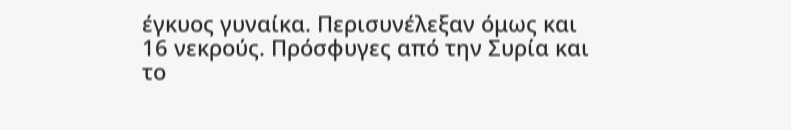έγκυος γυναίκα. Περισυνέλεξαν όμως και 16 νεκρούς. Πρόσφυγες από την Συρία και το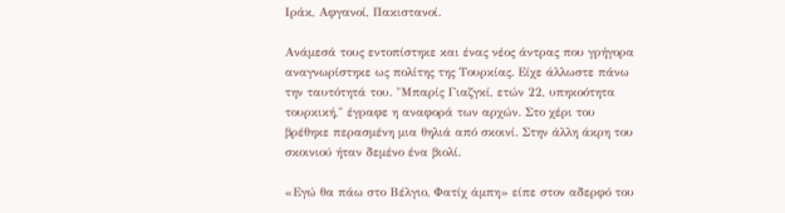Ιράκ, Αφγανοί, Πακιστανοί.

Ανάμεσά τους εντοπίστηκε και ένας νέος άντρας που γρήγορα αναγνωρίστηκε ως πολίτης της Τουρκίας. Είχε άλλωστε πάνω την ταυτότητά του. "Μπαρίς Γιαζγκί, ετών 22, υπηκοότητα τουρκική," έγραφε η αναφορά των αρχών. Στο χέρι του βρέθηκε περασμένη μια θηλιά από σκοινί. Στην άλλη άκρη του σκοινιού ήταν δεμένο ένα βιολί.

«Εγώ θα πάω στο Βέλγιο, Φατίχ άμπη» είπε στον αδερφό του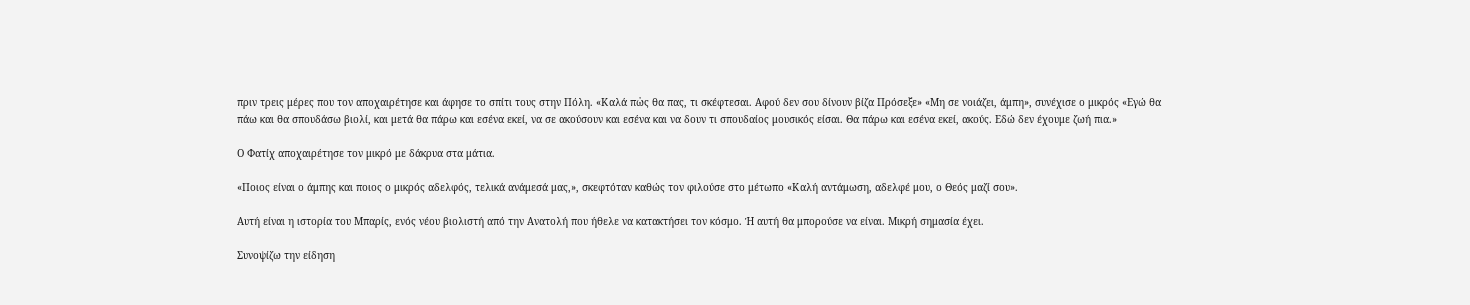πριν τρεις μέρες που τον αποχαιρέτησε και άφησε το σπίτι τους στην Πόλη. «Καλά πὠς θα πας, τι σκέφτεσαι. Αφού δεν σου δίνουν βίζα Πρόσεξε» «Μη σε νοιάζει, άμπη», συνέχισε ο μικρός «Εγώ θα πάω και θα σπουδάσω βιολί, και μετά θα πάρω και εσένα εκεί, να σε ακούσουν και εσένα και να δουν τι σπουδαίος μουσικός είσαι. Θα πάρω και εσένα εκεί, ακούς. Εδώ δεν έχουμε ζωή πια.»

Ο Φατίχ αποχαιρέτησε τον μικρό με δάκρυα στα μάτια.

«Ποιος είναι ο άμπης και ποιος ο μικρός αδελφός, τελικά ανάμεσά μας,», σκεφτόταν καθώς τον φιλούσε στο μέτωπο «Καλή αντάμωση, αδελφέ μου, ο Θεός μαζί σου».

Αυτή είναι η ιστορία του Μπαρίς, ενός νέου βιολιστή από την Ανατολή που ήθελε να κατακτήσει τον κόσμο. Ή αυτή θα μπορούσε να είναι. Μικρή σημασία έχει.

Συνοψίζω την είδηση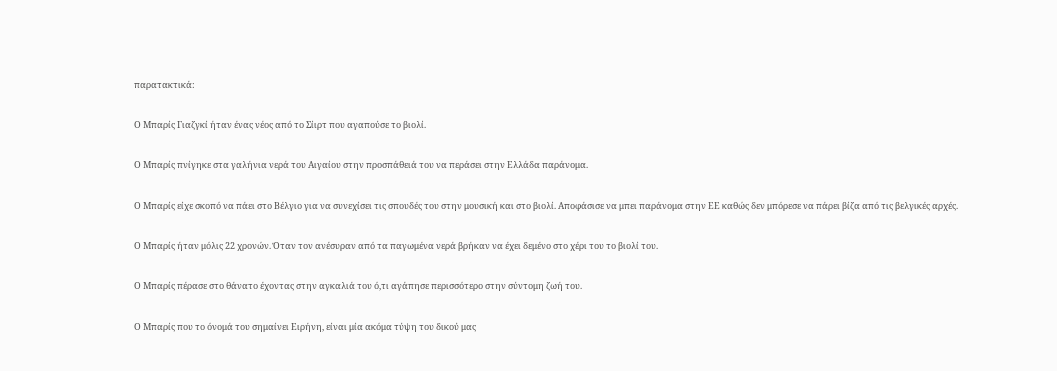παρατακτικά:

Ο Μπαρίς Γιαζγκί ήταν ένας νέος από το Σίιρτ που αγαπούσε το βιολί.

Ο Μπαρίς πνίγηκε στα γαλήνια νερά του Αιγαίου στην προσπάθειά του να περάσει στην Ελλάδα παράνομα.

Ο Μπαρίς είχε σκοπό να πάει στο Βέλγιο για να συνεχίσει τις σπουδές του στην μουσική και στο βιολί. Αποφάσισε να μπει παράνομα στην ΕΕ καθώς δεν μπόρεσε να πάρει βίζα από τις βελγικές αρχές.

Ο Μπαρίς ήταν μόλις 22 χρονών. Όταν τον ανέσυραν από τα παγωμένα νερά βρήκαν να έχει δεμένο στο χέρι του το βιολί του.

Ο Μπαρίς πέρασε στο θάνατο έχοντας στην αγκαλιά του ό,τι αγάπησε περισσότερο στην σύντομη ζωή του.

Ο Μπαρίς που το όνομά του σημαίνει Ειρήνη, είναι μία ακόμα τύψη του δικού μας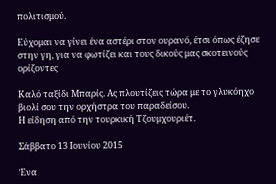πολιτισμού.

Εύχομαι να γίνει ένα αστέρι στον ουρανό, έτσι όπως έζησε στην γη, για να φωτίζει και τους δικούς μας σκοτεινούς ορίζοντες

Καλό ταξίδι Μπαρίς. Ας πλουτίζεις τώρα με το γλυκόηχο βιολί σου την ορχήστρα του παραδείσου.
Η είδηση από την τουρκική Τζουμχουριέτ.

Σάββατο 13 Ιουνίου 2015

Ένα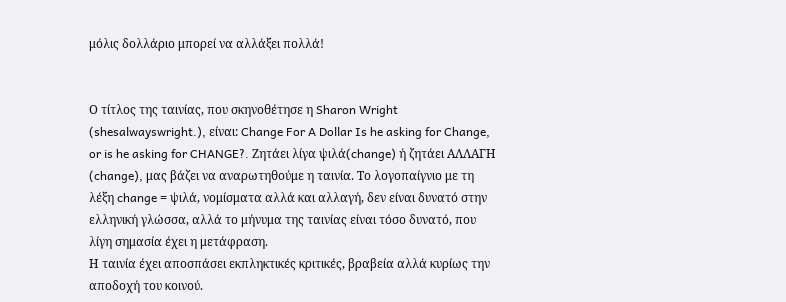μόλις δολλάριο μπορεί να αλλάξει πολλά!


Ο τίτλος της ταινίας, που σκηνοθέτησε η Sharon Wright (shesalwayswright.), είναι: Change For A Dollar Is he asking for Change, or is he asking for CHANGE?. Ζητάει λίγα ψιλά(change) ή ζητάει ΑΛΛΑΓΗ (change), μας βάζει να αναρωτηθούμε η ταινία. Το λογοπαίγνιο με τη λέξη change = ψιλά, νομίσματα αλλά και αλλαγή, δεν είναι δυνατό στην ελληνική γλώσσα, αλλά το μήνυμα της ταινίας είναι τόσο δυνατό, που λίγη σημασία έχει η μετάφραση.
Η ταινία έχει αποσπάσει εκπληκτικές κριτικές, βραβεία αλλά κυρίως την αποδοχή του κοινού.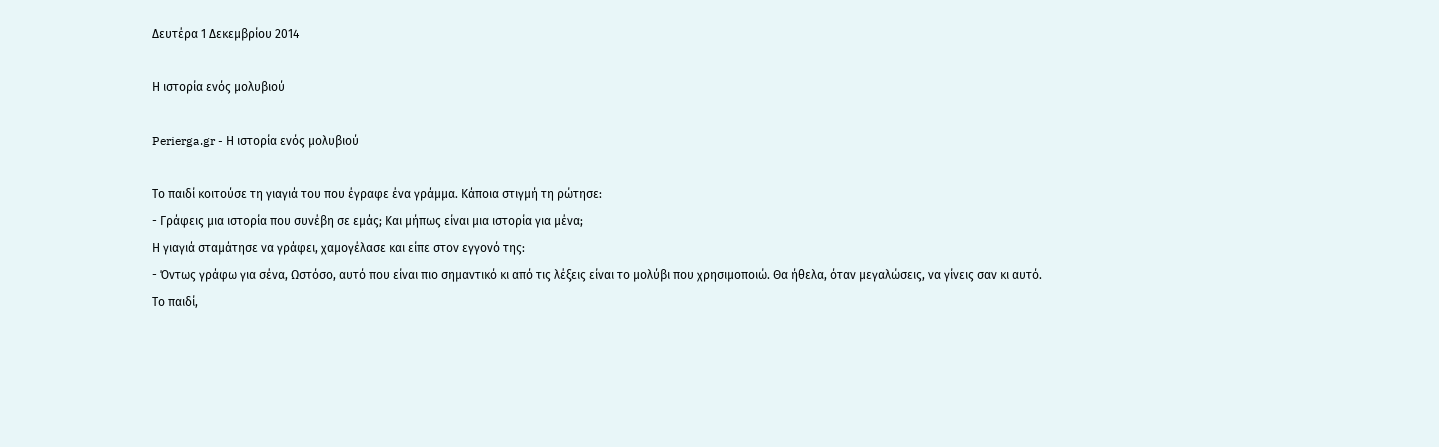Δευτέρα 1 Δεκεμβρίου 2014

Η ιστορία ενός μολυβιού

Perierga.gr - Η ιστορία ενός μολυβιού

Το παιδί κοιτούσε τη γιαγιά του που έγραφε ένα γράμμα. Κάποια στιγμή τη ρώτησε:
- Γράφεις μια ιστορία που συνέβη σε εμάς; Και μήπως είναι μια ιστορία για μένα;
Η γιαγιά σταμάτησε να γράφει, χαμογέλασε και είπε στον εγγονό της:
- Όντως γράφω για σένα, Ωστόσο, αυτό που είναι πιο σημαντικό κι από τις λέξεις είναι το μολύβι που χρησιμοποιώ. Θα ήθελα, όταν μεγαλώσεις, να γίνεις σαν κι αυτό.
Το παιδί,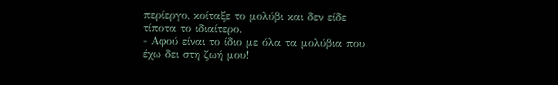περίεργο, κοίταξε το μολύβι και δεν είδε τίποτα το ιδιαίτερο.
- Αφού είναι το ίδιο με όλα τα μολύβια που έχω δει στη ζωή μου!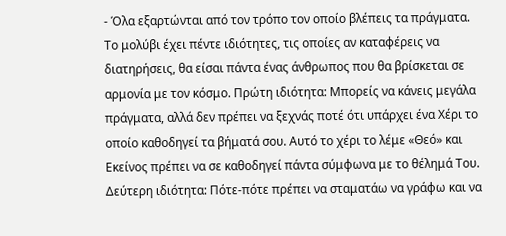- Όλα εξαρτώνται από τον τρόπο τον οποίο βλέπεις τα πράγματα. Το μολύβι έχει πέντε ιδιότητες, τις οποίες αν καταφέρεις να διατηρήσεις, θα είσαι πάντα ένας άνθρωπος που θα βρίσκεται σε αρμονία με τον κόσμο. Πρώτη ιδιότητα: Μπορείς να κάνεις μεγάλα πράγματα, αλλά δεν πρέπει να ξεχνάς ποτέ ότι υπάρχει ένα Χέρι το οποίο καθοδηγεί τα βήματά σου. Αυτό το χέρι το λέμε «Θεό» και Εκείνος πρέπει να σε καθοδηγεί πάντα σύμφωνα με το θέλημά Του. Δεύτερη ιδιότητα: Πότε-πότε πρέπει να σταματάω να γράφω και να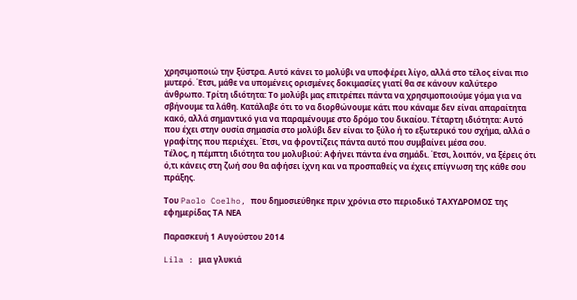χρησιμοποιώ την ξύστρα. Αυτό κάνει το μολύβι να υποφέρει λίγο, αλλά στο τέλος είναι πιο μυτερό. Έτσι, μάθε να υπομένεις ορισμένες δοκιμασίες γιατί θα σε κάνουν καλύτερο άνθρωπο. Τρίτη ιδιότητα: Το μολύβι μας επιτρέπει πάντα να χρησιμοποιούμε γόμα για να σβήνουμε τα λάθη. Κατάλαβε ότι το να διορθώνουμε κάτι που κάναμε δεν είναι απαραίτητα κακό, αλλά σημαντικό για να παραμένουμε στο δρόμο του δικαίου. Τέταρτη ιδιότητα: Αυτό που έχει στην ουσία σημασία στο μολύβι δεν είναι το ξύλο ή το εξωτερικό του σχήμα, αλλά ο γραφίτης που περιέχει. Έτσι, να φροντίζεις πάντα αυτό που συμβαίνει μέσα σου.
Τέλος, η πέμπτη ιδιότητα του μολυβιού: Αφήνει πάντα ένα σημάδι. Έτσι, λοιπόν, να ξέρεις ότι ό,τι κάνεις στη ζωή σου θα αφήσει ίχνη και να προσπαθείς να έχεις επίγνωση της κάθε σου πράξης.

Του Paolo Coelho, που δημοσιεύθηκε πριν χρόνια στο περιοδικό ΤΑΧΥΔΡΟΜΟΣ της εφημερίδας ΤΑ ΝΕΑ

Παρασκευή 1 Αυγούστου 2014

Lila : μια γλυκιά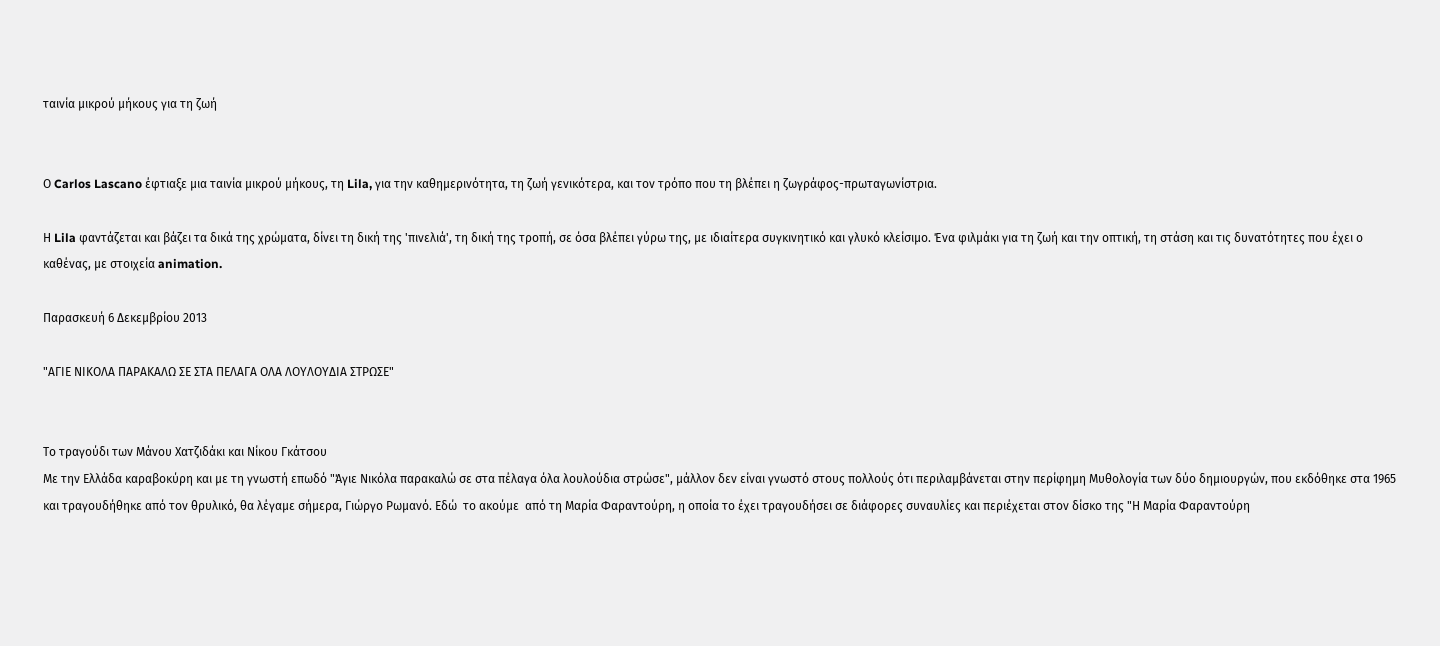ταινία μικρού μήκους για τη ζωή


Ο Carlos Lascano έφτιαξε μια ταινία μικρού μήκους, τη Lila, για την καθημερινότητα, τη ζωή γενικότερα, και τον τρόπο που τη βλέπει η ζωγράφος-πρωταγωνίστρια.

Η Lila φαντάζεται και βάζει τα δικά της χρώματα, δίνει τη δική της 'πινελιά', τη δική της τροπή, σε όσα βλέπει γύρω της, με ιδιαίτερα συγκινητικό και γλυκό κλείσιμο. Ένα φιλμάκι για τη ζωή και την οπτική, τη στάση και τις δυνατότητες που έχει ο καθένας, με στοιχεία animation.

Παρασκευή 6 Δεκεμβρίου 2013

"ΑΓΙΕ ΝΙΚΟΛΑ ΠΑΡΑΚΑΛΩ ΣΕ ΣΤΑ ΠΕΛΑΓΑ ΟΛΑ ΛΟΥΛΟΥΔΙΑ ΣΤΡΩΣΕ"


Το τραγούδι των Μάνου Χατζιδάκι και Νίκου Γκάτσου
Με την Ελλάδα καραβοκύρη και με τη γνωστή επωδό "Άγιε Νικόλα παρακαλώ σε στα πέλαγα όλα λουλούδια στρώσε", μάλλον δεν είναι γνωστό στους πολλούς ότι περιλαμβάνεται στην περίφημη Μυθολογία των δύο δημιουργών, που εκδόθηκε στα 1965 και τραγουδήθηκε από τον θρυλικό, θα λέγαμε σήμερα, Γιώργο Ρωμανό. Εδώ  το ακούμε  από τη Μαρία Φαραντούρη, η οποία το έχει τραγουδήσει σε διάφορες συναυλίες και περιέχεται στον δίσκο της "Η Μαρία Φαραντούρη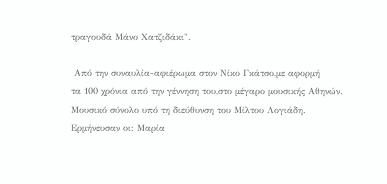τραγουδά Μάνο Χατζιδάκι".

 Από την συναυλία-αφιέρωμα στον Νίκο Γκάτσο,με αφορμή
τα 100 χρόνια από την γέννηση του,στο μέγαρο μουσικής Αθηνών.
Μουσικό σύνολο υπό τη διεύθυνση του Μίλτου Λογιάδη.
Ερμήνευσαν οι: Μαρία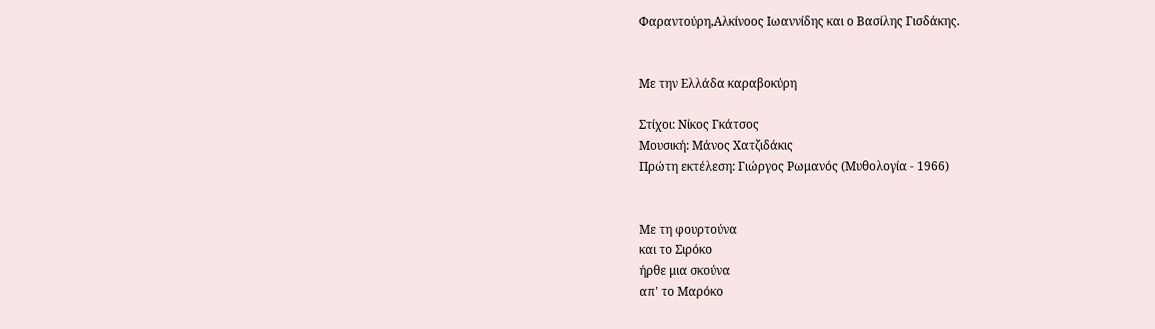Φαραντούρη,Αλκίνοος Ιωαννίδης και ο Βασίλης Γισδάκης.


Με την Ελλάδα καραβοκύρη

Στίχοι: Νίκος Γκάτσος
Μουσική: Μάνος Χατζιδάκις
Πρώτη εκτέλεση: Γιώργος Ρωμανός (Μυθολογία - 1966)


Με τη φουρτούνα
και το Σιρόκο
ήρθε μια σκούνα
απ' το Μαρόκο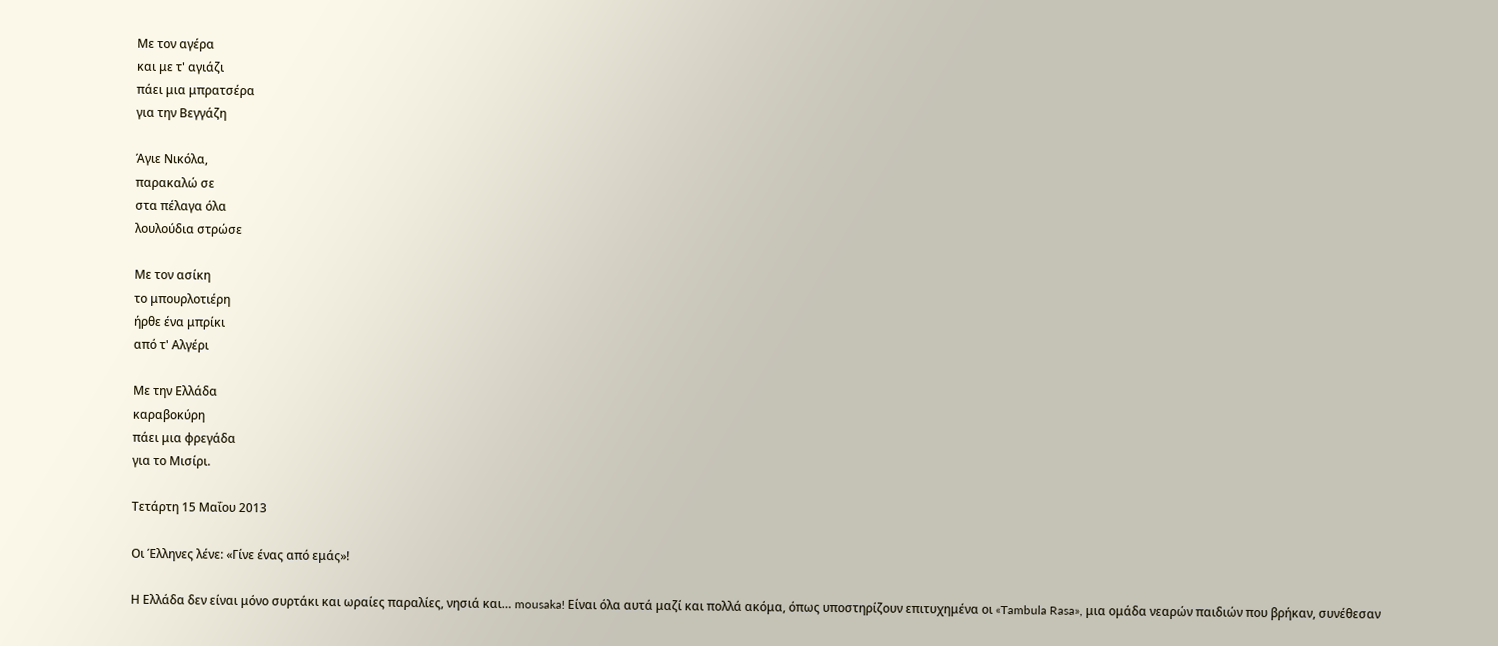Με τον αγέρα
και με τ' αγιάζι
πάει μια μπρατσέρα
για την Βεγγάζη

Άγιε Νικόλα,
παρακαλώ σε
στα πέλαγα όλα
λουλούδια στρώσε

Με τον ασίκη
το μπουρλοτιέρη
ήρθε ένα μπρίκι
από τ' Αλγέρι

Με την Ελλάδα
καραβοκύρη
πάει μια φρεγάδα
για το Μισίρι.

Τετάρτη 15 Μαΐου 2013

Οι Έλληνες λένε: «Γίνε ένας από εμάς»!

Η Ελλάδα δεν είναι μόνο συρτάκι και ωραίες παραλίες, νησιά και… mousaka! Είναι όλα αυτά μαζί και πολλά ακόμα, όπως υποστηρίζουν επιτυχημένα οι «Tambula Rasa», μια ομάδα νεαρών παιδιών που βρήκαν, συνέθεσαν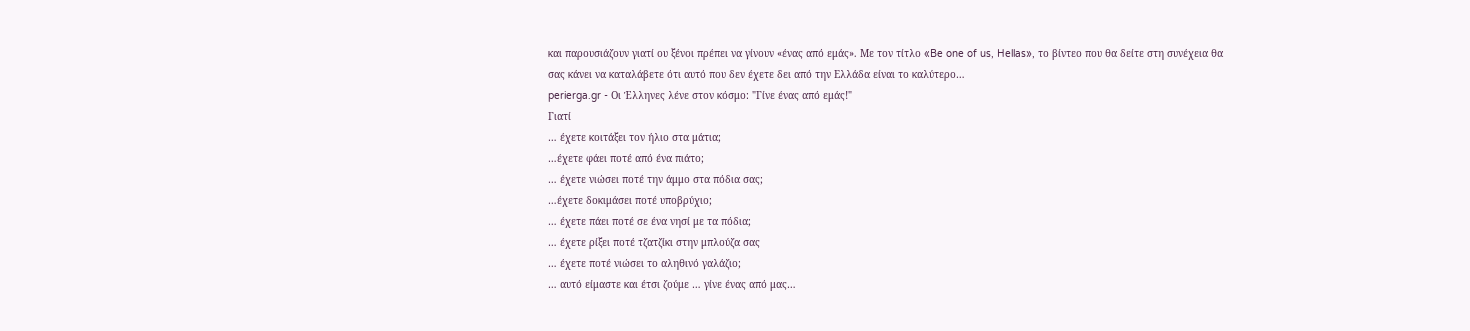και παρουσιάζουν γιατί ου ξένοι πρέπει να γίνουν «ένας από εμάς». Με τον τίτλο «Be one of us, Hellas», το βίντεο που θα δείτε στη συνέχεια θα σας κάνει να καταλάβετε ότι αυτό που δεν έχετε δει από την Ελλάδα είναι το καλύτερο…
perierga.gr - Οι Έλληνες λένε στον κόσμο: "Γίνε ένας από εμάς!"
Γιατί
… έχετε κοιτάξει τον ήλιο στα μάτια;
…έχετε φάει ποτέ από ένα πιάτο;
… έχετε νιώσει ποτέ την άμμο στα πόδια σας;
…έχετε δοκιμάσει ποτέ υποβρύχιο;
… έχετε πάει ποτέ σε ένα νησί με τα πόδια;
… έχετε ρίξει ποτέ τζατζίκι στην μπλούζα σας
… έχετε ποτέ νιώσει το αληθινό γαλάζιο;
… αυτό είμαστε και έτσι ζούμε … γίνε ένας από μας…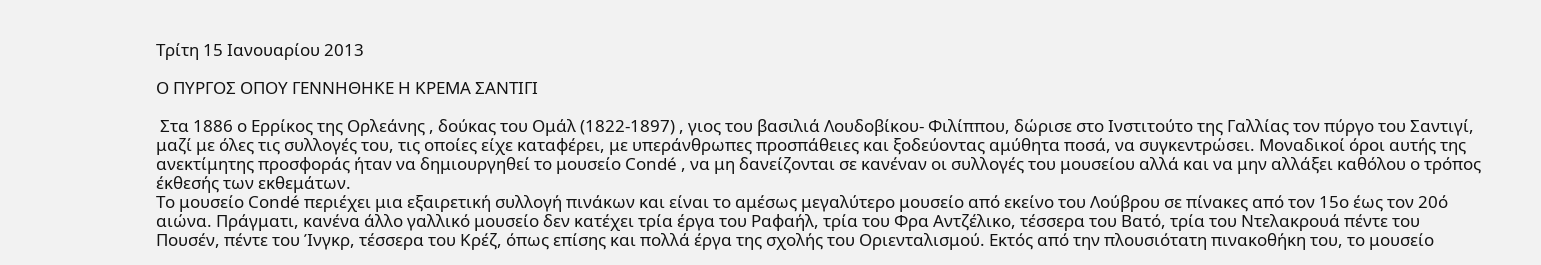Τρίτη 15 Ιανουαρίου 2013

Ο ΠΥΡΓΟΣ ΟΠΟΥ ΓΕΝΝΗΘΗΚΕ Η ΚΡΕΜΑ ΣΑΝΤΙΓΙ

 Στα 1886 ο Ερρίκος της Ορλεάνης , δούκας του Ομάλ (1822-1897) , γιος του βασιλιά Λουδοβίκου- Φιλίππου, δώρισε στο Ινστιτούτο της Γαλλίας τον πύργο του Σαντιγί, μαζί με όλες τις συλλογές του, τις οποίες είχε καταφέρει, με υπεράνθρωπες προσπάθειες και ξοδεύοντας αμύθητα ποσά, να συγκεντρώσει. Μοναδικοί όροι αυτής της ανεκτίμητης προσφοράς ήταν να δημιουργηθεί το μουσείο Condé , να μη δανείζονται σε κανέναν οι συλλογές του μουσείου αλλά και να μην αλλάξει καθόλου ο τρόπος έκθεσής των εκθεμάτων.
Το μουσείο Condé περιέχει μια εξαιρετική συλλογή πινάκων και είναι το αμέσως μεγαλύτερο μουσείο από εκείνο του Λούβρου σε πίνακες από τον 15ο έως τον 20ό αιώνα. Πράγματι, κανένα άλλο γαλλικό μουσείο δεν κατέχει τρία έργα του Ραφαήλ, τρία του Φρα Αντζέλικο, τέσσερα του Βατό, τρία του Ντελακρουά πέντε του Πουσέν, πέντε του Ίνγκρ, τέσσερα του Κρέζ, όπως επίσης και πολλά έργα της σχολής του Οριενταλισμού. Εκτός από την πλουσιότατη πινακοθήκη του, το μουσείο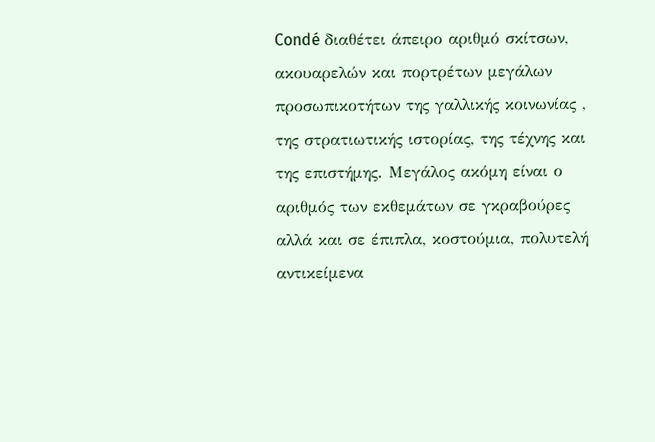Condé διαθέτει άπειρο αριθμό σκίτσων, ακουαρελών και πορτρέτων μεγάλων προσωπικοτήτων της γαλλικής κοινωνίας , της στρατιωτικής ιστορίας, της τέχνης και της επιστήμης. Μεγάλος ακόμη είναι ο αριθμός των εκθεμάτων σε γκραβούρες αλλά και σε έπιπλα, κοστούμια, πολυτελή αντικείμενα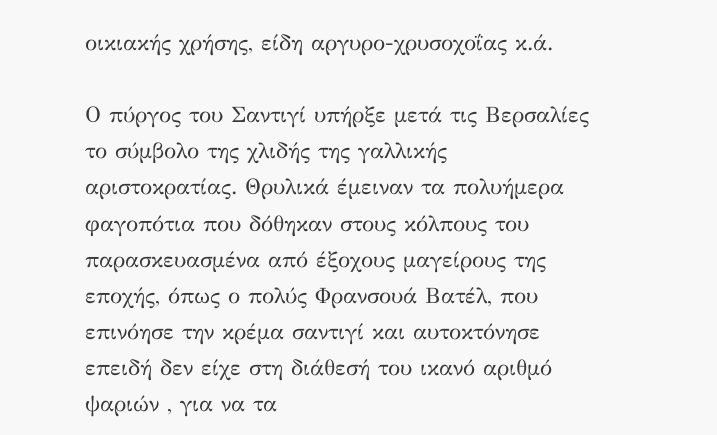οικιακής χρήσης, είδη αργυρο-χρυσοχοΐας κ.ά.

Ο πύργος του Σαντιγί υπήρξε μετά τις Βερσαλίες το σύμβολο της χλιδής της γαλλικής αριστοκρατίας. Θρυλικά έμειναν τα πολυήμερα φαγοπότια που δόθηκαν στους κόλπους του παρασκευασμένα από έξοχους μαγείρους της εποχής, όπως ο πολύς Φρανσουά Βατέλ, που επινόησε την κρέμα σαντιγί και αυτοκτόνησε επειδή δεν είχε στη διάθεσή του ικανό αριθμό ψαριών , για να τα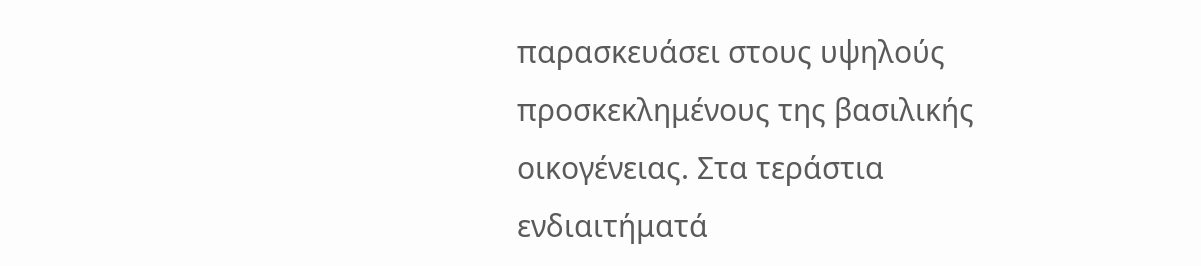παρασκευάσει στους υψηλούς προσκεκλημένους της βασιλικής οικογένειας. Στα τεράστια ενδιαιτήματά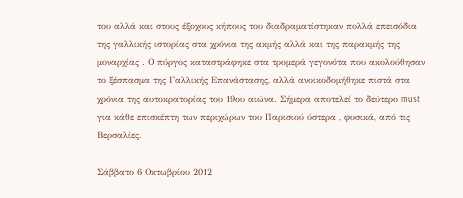του αλλά και στους έξοχους κήπους του διαδραματίστηκαν πολλά επεισόδια της γαλλικής ιστορίας στα χρόνια της ακμής αλλά και της παρακμής της μοναρχίας . Ο πύργος καταστράφηκε στα τρομερά γεγονότα που ακολούθησαν το ξέσπασμα της Γαλλικής Επανάστασης, αλλά ανοικοδομήθηκε πιστά στα χρόνια της αυτοκρατορίας του 19ου αιώνα. Σήμερα αποτελεί το δεύτερο must για κάθε επισκέπτη των περιχώρων του Παρισιού ύστερα , φυσικά, από τις Βερσαλίες.

Σάββατο 6 Οκτωβρίου 2012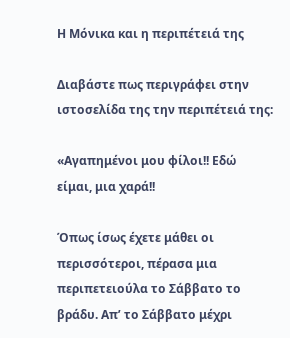Η Μόνικα και η περιπέτειά της

Διαβάστε πως περιγράφει στην ιστοσελίδα της την περιπέτειά της:

«Αγαπημένοι μου φίλοι!! Εδώ είμαι, μια χαρά!!

Όπως ίσως έχετε μάθει οι περισσότεροι, πέρασα μια περιπετειούλα το Σάββατο το βράδυ. Απ’ το Σάββατο μέχρι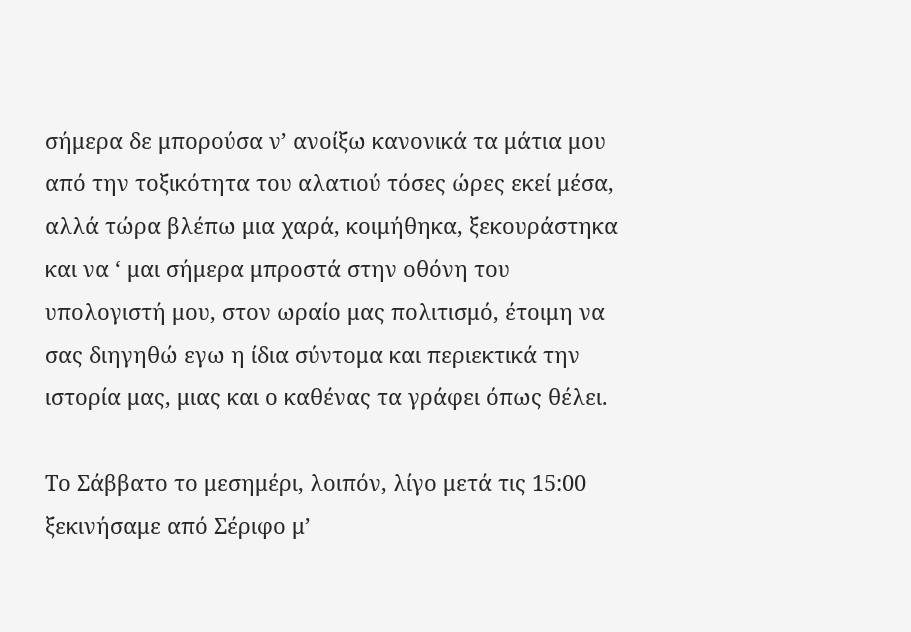σήμερα δε μπορούσα ν’ ανοίξω κανονικά τα μάτια μου από την τοξικότητα του αλατιού τόσες ώρες εκεί μέσα, αλλά τώρα βλέπω μια χαρά, κοιμήθηκα, ξεκουράστηκα και να ‘ μαι σήμερα μπροστά στην οθόνη του υπολογιστή μου, στον ωραίο μας πολιτισμό, έτοιμη να σας διηγηθώ εγω η ίδια σύντομα και περιεκτικά την ιστορία μας, μιας και ο καθένας τα γράφει όπως θέλει.

Το Σάββατο το μεσημέρι, λοιπόν, λίγο μετά τις 15:00 ξεκινήσαμε από Σέριφο μ’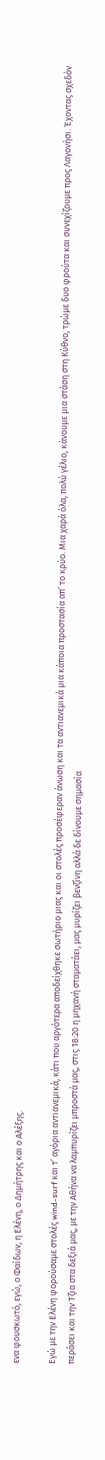ενα φουσκωτό, εγώ, ο Φαίδων, η Ελένη, ο Δημήτρης και ο Αλέξης.

Εγώ με την Ελένη φορούσαμε στολές wind-surf και τ’ αγόρια αντιανεμικά, κάτι που αργότερα αποδείχθηκε σωτήριο μιας και οι στολές προσέφεραν άνωση και τα αντιανεμικά μια κάποια προστασία απ’ το κρύο. Μια χαρά όλα, πολύ γέλιο, κάνουμε μια στάση στη Κύθνο, τρώμε δυο φρούτα και συνεχίζουμε προς Λαγονήσι. Έχοντας σχεδόν περάσει και την Τζια στα δεξιά μας, με την Αθήνα να λαμπυρίζει μπροστά μας, στις 18:20 η μηχανή σταματάει, μας μυρίζει βενζίνη αλλά δε δίνουμε σημασία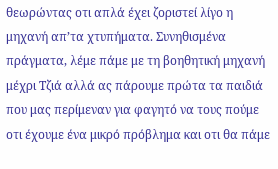θεωρώντας οτι απλά έχει ζοριστεί λίγο η μηχανή απ’τα χτυπήματα. Συνηθισμένα πράγματα, λέμε πάμε με τη βοηθητική μηχανή μέχρι Τζιά αλλά ας πάρουμε πρώτα τα παιδιά που μας περίμεναν για φαγητό να τους πούμε οτι έχουμε ένα μικρό πρόβλημα και οτι θα πάμε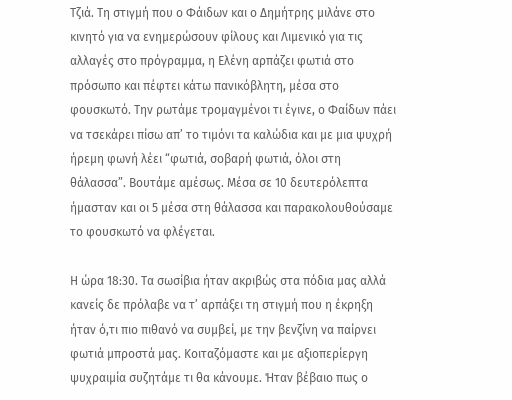Τζιά. Τη στιγμή που ο Φάιδων και ο Δημήτρης μιλάνε στο κινητό για να ενημερώσουν φίλους και Λιμενικό για τις αλλαγές στο πρόγραμμα, η Ελένη αρπάζει φωτιά στο πρόσωπο και πέφτει κάτω πανικόβλητη, μέσα στο φουσκωτό. Την ρωτάμε τρομαγμένοι τι έγινε, ο Φαίδων πάει να τσεκάρει πίσω απ’ το τιμόνι τα καλώδια και με μια ψυχρή ήρεμη φωνή λέει “φωτιά, σοβαρή φωτιά, όλοι στη θάλασσα”. Βουτάμε αμέσως. Μέσα σε 10 δευτερόλεπτα ήμασταν και οι 5 μέσα στη θάλασσα και παρακολουθούσαμε το φουσκωτό να φλέγεται.

Η ώρα 18:30. Τα σωσίβια ήταν ακριβώς στα πόδια μας αλλά κανείς δε πρόλαβε να τ’ αρπάξει τη στιγμή που η έκρηξη ήταν ό,τι πιο πιθανό να συμβεί, με την βενζίνη να παίρνει φωτιά μπροστά μας. Κοιταζόμαστε και με αξιοπερίεργη ψυχραιμία συζητάμε τι θα κάνουμε. Ήταν βέβαιο πως ο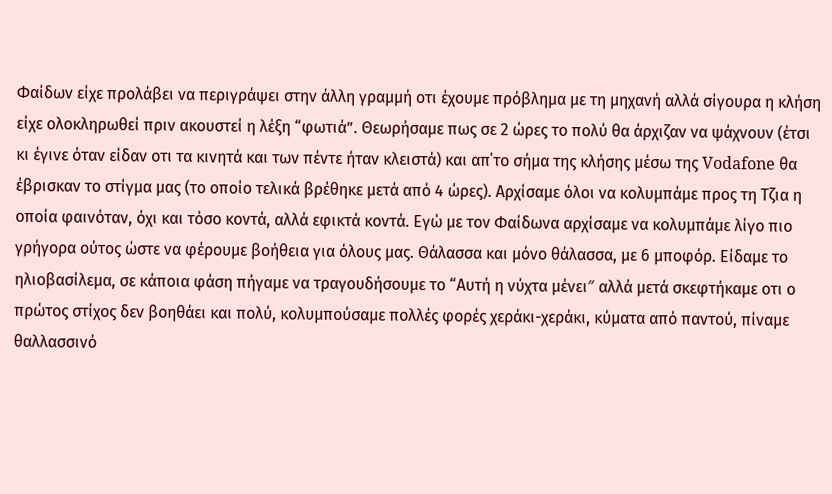Φαίδων είχε προλάβει να περιγράψει στην άλλη γραμμή οτι έχουμε πρόβλημα με τη μηχανή αλλά σίγουρα η κλήση είχε ολοκληρωθεί πριν ακουστεί η λέξη “φωτιά”. Θεωρήσαμε πως σε 2 ώρες το πολύ θα άρχιζαν να ψάχνουν (έτσι κι έγινε όταν είδαν οτι τα κινητά και των πέντε ήταν κλειστά) και απ΄το σήμα της κλήσης μέσω της Vodafone θα έβρισκαν το στίγμα μας (το οποίο τελικά βρέθηκε μετά από 4 ώρες). Αρχίσαμε όλοι να κολυμπάμε προς τη Τζια η οποία φαινόταν, όχι και τόσο κοντά, αλλά εφικτά κοντά. Εγώ με τον Φαίδωνα αρχίσαμε να κολυμπάμε λίγο πιο γρήγορα ούτος ώστε να φέρουμε βοήθεια για όλους μας. Θάλασσα και μόνο θάλασσα, με 6 μποφόρ. Είδαμε το ηλιοβασίλεμα, σε κάποια φάση πήγαμε να τραγουδήσουμε το “Αυτή η νύχτα μένει″ αλλά μετά σκεφτήκαμε οτι ο πρώτος στίχος δεν βοηθάει και πολύ, κολυμπούσαμε πολλές φορές χεράκι-χεράκι, κύματα από παντού, πίναμε θαλλασσινό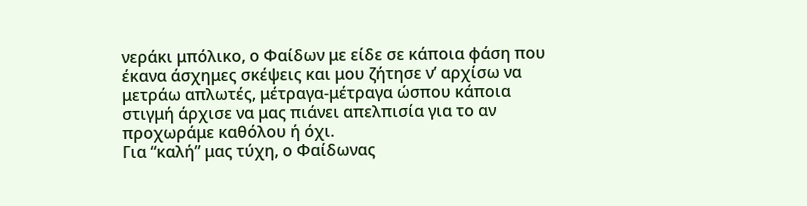νεράκι μπόλικο, ο Φαίδων με είδε σε κάποια φάση που έκανα άσχημες σκέψεις και μου ζήτησε ν’ αρχίσω να μετράω απλωτές, μέτραγα-μέτραγα ώσπου κάποια στιγμή άρχισε να μας πιάνει απελπισία για το αν προχωράμε καθόλου ή όχι.
Για “καλή” μας τύχη, ο Φαίδωνας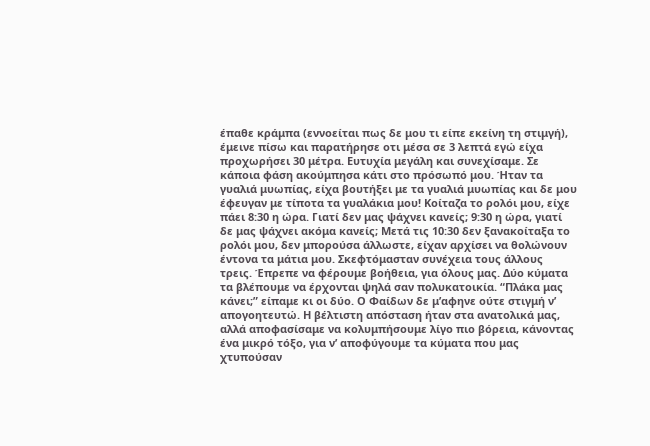έπαθε κράμπα (εννοείται πως δε μου τι είπε εκείνη τη στιμγή), έμεινε πίσω και παρατήρησε οτι μέσα σε 3 λεπτά εγώ είχα προχωρήσει 30 μέτρα. Ευτυχία μεγάλη και συνεχίσαμε. Σε κάποια φάση ακούμπησα κάτι στο πρόσωπό μου. Ήταν τα γυαλιά μυωπίας, είχα βουτήξει με τα γυαλιά μυωπίας και δε μου έφευγαν με τίποτα τα γυαλάκια μου! Κοίταζα το ρολόι μου, είχε πάει 8:30 η ώρα. Γιατί δεν μας ψάχνει κανείς; 9:30 η ώρα, γιατί δε μας ψάχνει ακόμα κανείς; Μετά τις 10:30 δεν ξανακοίταξα το ρολόι μου, δεν μπορούσα άλλωστε, είχαν αρχίσει να θολώνουν έντονα τα μάτια μου. Σκεφτόμασταν συνέχεια τους άλλους τρεις. Έπρεπε να φέρουμε βοήθεια, για όλους μας. Δύο κύματα τα βλέπουμε να έρχονται ψηλά σαν πολυκατοικία. “Πλάκα μας κάνει;” είπαμε κι οι δύο. Ο Φαίδων δε μ’αφηνε ούτε στιγμή ν’ απογοητευτώ. Η βέλτιστη απόσταση ήταν στα ανατολικά μας, αλλά αποφασίσαμε να κολυμπήσουμε λίγο πιο βόρεια, κάνοντας ένα μικρό τόξο, για ν’ αποφύγουμε τα κύματα που μας χτυπούσαν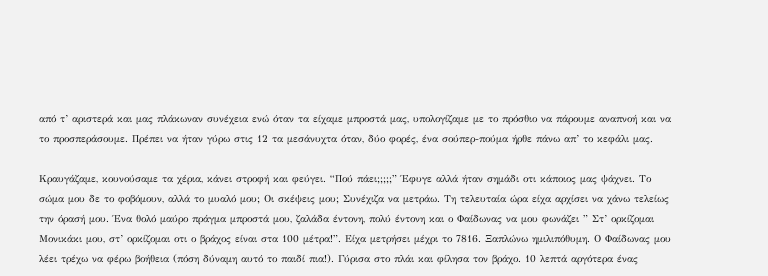από τ’ αριστερά και μας πλάκωναν συνέχεια ενώ όταν τα είχαμε μπροστά μας, υπολογίζαμε με το πρόσθιο να πάρουμε αναπνοή και να το προσπεράσουμε. Πρέπει να ήταν γύρω στις 12 τα μεσάνυχτα όταν, δύο φορές, ένα σούπερ-πούμα ήρθε πάνω απ’ το κεφάλι μας.

Κραυγάζαμε, κουνούσαμε τα χέρια, κάνει στροφή και φεύγει. “Πού πάει;;;;;” Έφυγε αλλά ήταν σημάδι οτι κάποιος μας ψάχνει. Το σώμα μου δε το φοβόμουν, αλλά το μυαλό μου; Οι σκέψεις μου; Συνέχιζα να μετράω. Τη τελευταία ώρα είχα αρχίσει να χάνω τελείως την όρασή μου. Ένα θολό μαύρο πράγμα μπροστά μου, ζαλάδα έντονη, πολύ έντονη και ο Φαίδωνας να μου φωνάζει ” Στ’ ορκίζομαι Μονικάκι μου, στ’ ορκίζομαι οτι ο βράχος είναι στα 100 μέτρα!”. Είχα μετρήσει μέχρι το 7816. Ξαπλώνω ημιλιπόθυμη. Ο Φαίδωνας μου λέει τρέχω να φέρω βοήθεια (πόση δύναμη αυτό το παιδί πια!). Γύρισα στο πλάι και φίλησα τον βράχο. 10 λεπτά αργότερα ένας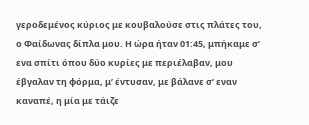γεροδεμένος κύριος με κουβαλούσε στις πλάτες του, ο Φαίδωνας δίπλα μου. Η ώρα ήταν 01:45, μπήκαμε σ’ ενα σπίτι όπου δύο κυρίες με περιέλαβαν, μου έβγαλαν τη φόρμα, μ’ έντυσαν, με βάλανε σ’ εναν καναπέ, η μία με τάιζε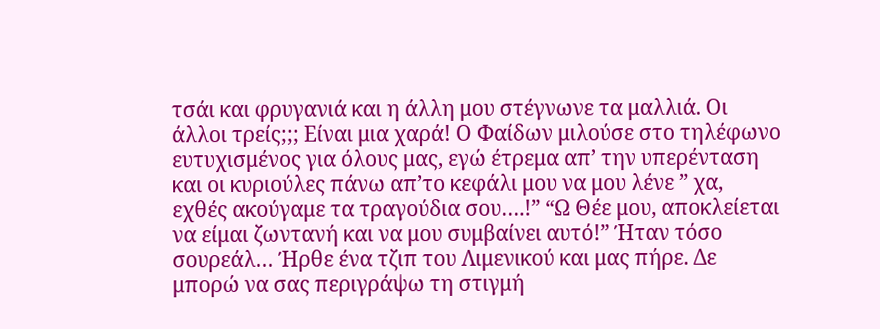τσάι και φρυγανιά και η άλλη μου στέγνωνε τα μαλλιά. Οι άλλοι τρείς;;; Είναι μια χαρά! Ο Φαίδων μιλούσε στο τηλέφωνο ευτυχισμένος για όλους μας, εγώ έτρεμα απ’ την υπερένταση και οι κυριούλες πάνω απ’το κεφάλι μου να μου λένε ” χα, εχθές ακούγαμε τα τραγούδια σου….!” “Ω Θέε μου, αποκλείεται να είμαι ζωντανή και να μου συμβαίνει αυτό!” Ήταν τόσο σουρεάλ… Ήρθε ένα τζιπ του Λιμενικού και μας πήρε. Δε μπορώ να σας περιγράψω τη στιγμή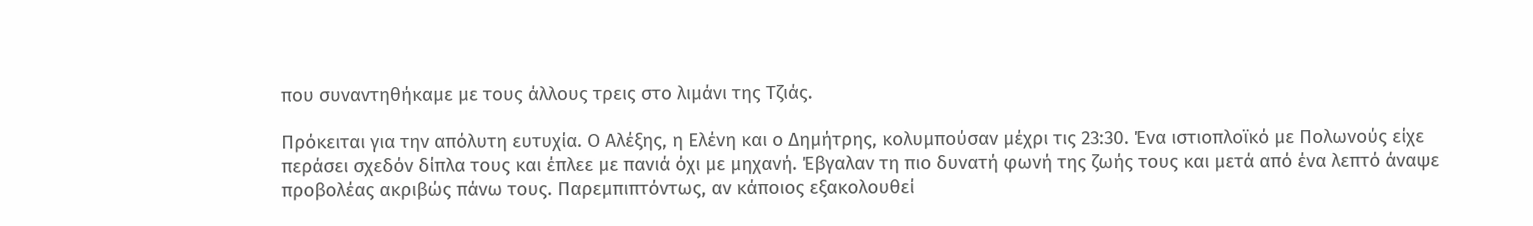που συναντηθήκαμε με τους άλλους τρεις στο λιμάνι της Τζιάς.

Πρόκειται για την απόλυτη ευτυχία. Ο Αλέξης, η Ελένη και ο Δημήτρης, κολυμπούσαν μέχρι τις 23:30. Ένα ιστιοπλοϊκό με Πολωνούς είχε περάσει σχεδόν δίπλα τους και έπλεε με πανιά όχι με μηχανή. Έβγαλαν τη πιο δυνατή φωνή της ζωής τους και μετά από ένα λεπτό άναψε προβολέας ακριβώς πάνω τους. Παρεμπιπτόντως, αν κάποιος εξακολουθεί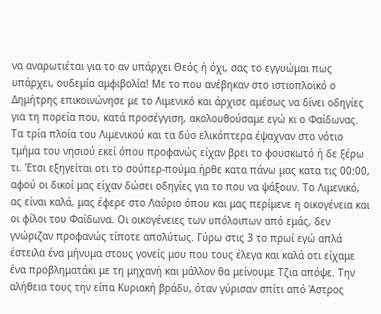να αναρωτιέται για το αν υπάρχει Θεός ή όχι, σας το εγγυώμαι πως υπάρχει, ουδεμία αμφιβολία! Με το που ανέβηκαν στο ιστιοπλοϊκό ο Δημήτρης επικοινώνησε με το Λιμενικό και άρχισε αμέσως να δίνει οδηγίες για τη πορεία που, κατά προσέγγιση, ακολουθούσαμε εγώ κι ο Φαίδωνας. Τα τρία πλοία του Λιμενικού και τα δύο ελικόπτερα έψαχναν στο νότιο τμήμα του νησιού εκεί όπου προφανώς είχαν βρει το φουσκωτό ή δε ξέρω τι. Έτσι εξηγείται οτι το σούπερ-πούμα ήρθε κατα πάνω μας κατα τις 00:00, αφού οι δικοί μας είχαν δώσει οδηγίες για το που να ψάξουν. Το Λιμενικό, ας είναι καλά, μας έφερε στο Λαύριο όπου και μας περίμενε η οικογένεια και οι φίλοι του Φαίδωνα. Οι οικογένειες των υπόλοιπων από εμάς, δεν γνώριζαν προφανώς τίποτε απολύτως. Γύρω στις 3 το πρωί εγώ απλά έστειλα ένα μήνυμα στους γονείς μου που τους έλεγα και καλά οτι είχαμε ένα προβληματάκι με τη μηχανή και μάλλον θα μείνουμε Τζια απόψε. Την αλήθεια τους την είπα Κυριακή βράδυ, όταν γύρισαν σπίτι από Άστρος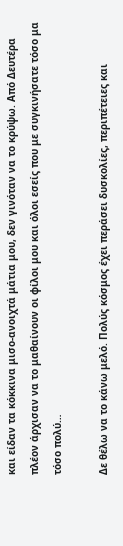και είδαν τα κόκκινα μισο-ανοιχτά μάτια μου, δεν γινόταν να το κρύψω. Από Δευτέρα πλέον άρχισαν να το μαθαίνουν οι φίλοι μου και όλοι εσείς που με συγκινήσατε τόσο μα τόσο πολύ…

Δε θέλω να το κάνω μελό. Πολύς κόσμος έχει περάσει δυσκολίες, περιπέτειες και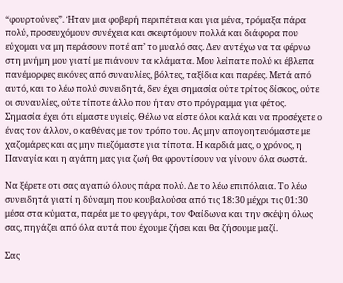“φουρτούνες”. Ήταν μια φοβερή περιπέτεια και για μένα, τρόμαξα πάρα πολύ, προσευχόμουν συνέχεια και σκεφτόμουν πολλά και διάφορα που εύχομαι να μη περάσουν ποτέ απ’ το μυαλό σας. Δεν αντέχω να τα φέρνω στη μνήμη μου γιατί με πιάνουν τα κλάματα. Μου λείπατε πολύ κι έβλεπα πανέμορφες εικόνες από συναυλίες, βόλτες, ταξίδια και παρέες. Μετά από αυτό, και το λέω πολύ συνειδητά, δεν έχει σημασία ούτε τρίτος δίσκος, ούτε οι συναυλίες, ούτε τίποτε άλλο που ήταν στο πρόγραμμα για φέτος. Σημασία έχει ότι είμαστε υγιείς. Θέλω να είστε όλοι καλά και να προσέχετε ο ένας τον άλλον, ο καθένας με τον τρόπο του. Ας μην απογοητευόμαστε με χαζομάρες και ας μην πιεζόμαστε για τίποτα. Η καρδιά μας, ο χρόνος, η Παναγία και η αγάπη μας για ζωή θα φροντίσουν να γίνουν όλα σωστά.

Να ξέρετε οτι σας αγαπώ όλους πάρα πολύ. Δε το λέω επιπόλαια. Το λέω συνειδητά γιατί η δύναμη που κουβαλούσα από τις 18:30 μέχρι τις 01:30 μέσα στα κύματα, παρέα με το φεγγάρι, τον Φαίδωνα και την σκέψη όλως σας, πηγάζει από όλα αυτά που έχουμε ζήσει και θα ζήσουμε μαζί.

Σας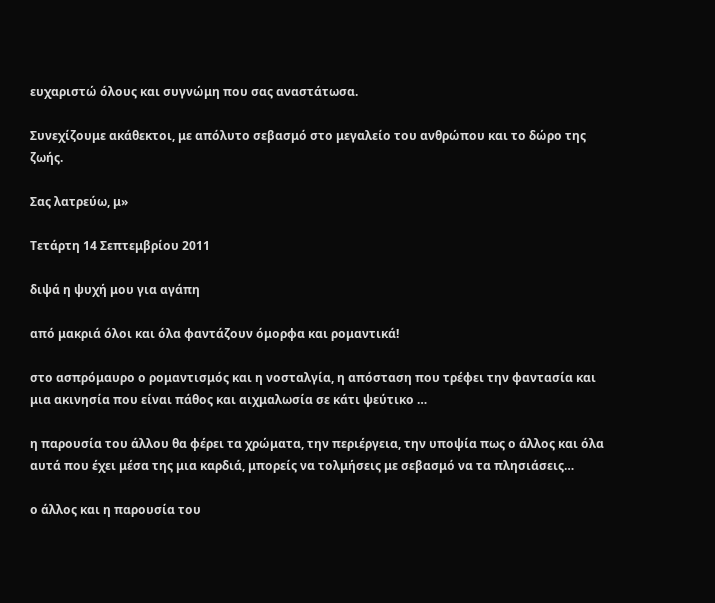ευχαριστώ όλους και συγνώμη που σας αναστάτωσα.

Συνεχίζουμε ακάθεκτοι, με απόλυτο σεβασμό στο μεγαλείο του ανθρώπου και το δώρο της ζωής.

Σας λατρεύω, μ»

Τετάρτη 14 Σεπτεμβρίου 2011

διψά η ψυχή μου για αγάπη

από μακριά όλοι και όλα φαντάζουν όμορφα και ρομαντικά!

στο ασπρόμαυρο ο ρομαντισμός και η νοσταλγία, η απόσταση που τρέφει την φαντασία και μια ακινησία που είναι πάθος και αιχμαλωσία σε κάτι ψεύτικο …

η παρουσία του άλλου θα φέρει τα χρώματα, την περιέργεια, την υποψία πως ο άλλος και όλα αυτά που έχει μέσα της μια καρδιά, μπορείς να τολμήσεις με σεβασμό να τα πλησιάσεις…

ο άλλος και η παρουσία του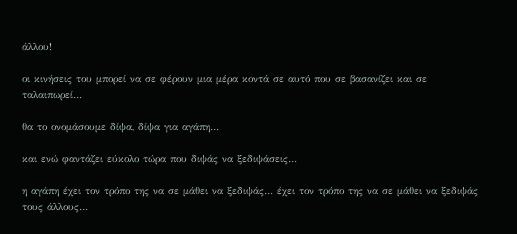άλλου!

οι κινήσεις του μπορεί να σε φέρουν μια μέρα κοντά σε αυτό που σε βασανίζει και σε ταλαιπωρεί…

θα το ονομάσουμε δίψα, δίψα για αγάπη…

και ενώ φαντάζει εύκολο τώρα που διψάς να ξεδιψάσεις…

η αγάπη έχει τον τρόπο της να σε μάθει να ξεδιψάς… έχει τον τρόπο της να σε μάθει να ξεδιψάς τους άλλους…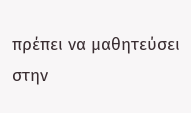πρέπει να μαθητεύσει στην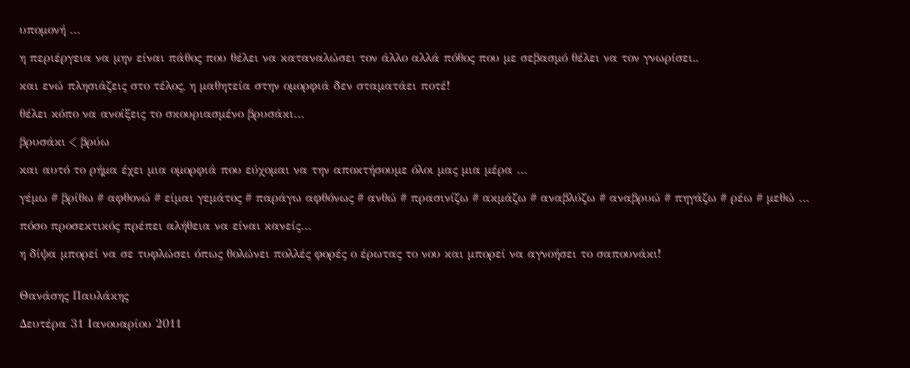υπομονή …

η περιέργεια να μην είναι πάθος που θέλει να καταναλώσει τον άλλο αλλά πόθος που με σεβασμό θέλει να τον γνωρίσει..

και ενώ πλησιάζεις στο τέλος, η μαθητεία στην ομορφιά δεν σταματάει ποτέ!

θέλει κόπο να ανοίξεις το σκουριασμένο βρυσάκι…

βρυσάκι < βρύω

και αυτό το ρήμα έχει μια ομορφιά που εύχομαι να την αποκτήσουμε όλοι μας μια μέρα …

γέμω # βρίθω # αφθονώ # είμαι γεμάτος # παράγω αφθόνως # ανθώ # πρασινίζω # ακμάζω # αναβλύζω # αναβρυώ # πηγάζω # ρέω # μεθώ …

πόσο προσεκτικός πρέπει αλήθεια να είναι κανείς…

η δίψα μπορεί να σε τυφλώσει όπως θολώνει πολλές φορές ο έρωτας το νου και μπορεί να αγνοήσει το σαπουνάκι!


Θανάσης Παυλάκης

Δευτέρα 31 Ιανουαρίου 2011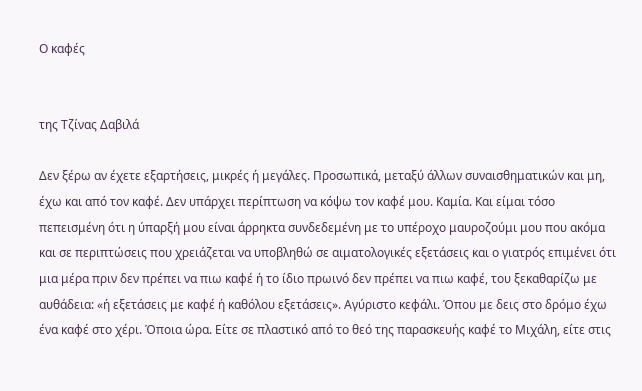Ο καφές


της Τζίνας Δαβιλά

Δεν ξέρω αν έχετε εξαρτήσεις, μικρές ή μεγάλες. Προσωπικά, μεταξύ άλλων συναισθηματικών και μη, έχω και από τον καφέ. Δεν υπάρχει περίπτωση να κόψω τον καφέ μου. Καμία. Και είμαι τόσο πεπεισμένη ότι η ύπαρξή μου είναι άρρηκτα συνδεδεμένη με το υπέροχο μαυροζούμι μου που ακόμα και σε περιπτώσεις που χρειάζεται να υποβληθώ σε αιματολογικές εξετάσεις και ο γιατρός επιμένει ότι μια μέρα πριν δεν πρέπει να πιω καφέ ή το ίδιο πρωινό δεν πρέπει να πιω καφέ, του ξεκαθαρίζω με αυθάδεια: «ή εξετάσεις με καφέ ή καθόλου εξετάσεις». Αγύριστο κεφάλι. Όπου με δεις στο δρόμο έχω ένα καφέ στο χέρι. Όποια ώρα. Είτε σε πλαστικό από το θεό της παρασκευής καφέ το Μιχάλη, είτε στις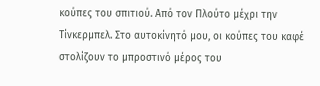κούπες του σπιτιού. Από τον Πλούτο μέχρι την Τίνκερμπελ. Στο αυτοκίνητό μου, οι κούπες του καφέ στολίζουν το μπροστινό μέρος του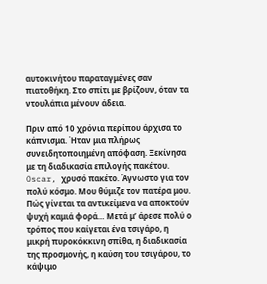αυτοκινήτου παραταγμένες σαν πιατοθήκη. Στο σπίτι με βρίζουν, όταν τα ντουλάπια μένουν άδεια.

Πριν από 10 χρόνια περίπου άρχισα το κάπνισμα. Ήταν μια πλήρως συνειδητοποιημένη απόφαση. Ξεκίνησα με τη διαδικασία επιλογής πακέτου. Oscar, χρυσό πακέτο. Άγνωστο για τον πολύ κόσμο. Μου θύμιζε τον πατέρα μου. Πώς γίνεται τα αντικείμενα να αποκτούν ψυχή καμιά φορά… Μετά μ’ άρεσε πολύ ο τρόπος που καίγεται ένα τσιγάρο, η μικρή πυροκόκκινη σπίθα, η διαδικασία της προσμονής, η καύση του τσιγάρου, το κάψιμο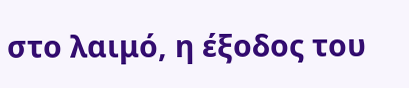στο λαιμό, η έξοδος του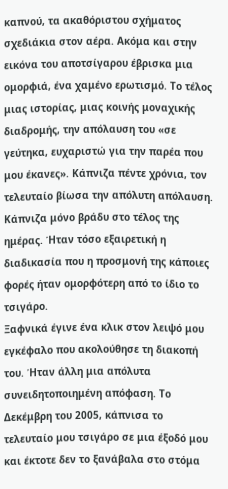καπνού, τα ακαθόριστου σχήματος σχεδιάκια στον αέρα. Ακόμα και στην εικόνα του αποτσίγαρου έβρισκα μια ομορφιά, ένα χαμένο ερωτισμό. Το τέλος μιας ιστορίας, μιας κοινής μοναχικής διαδρομής, την απόλαυση του «σε γεύτηκα, ευχαριστώ για την παρέα που μου έκανες». Κάπνιζα πέντε χρόνια, τον τελευταίο βίωσα την απόλυτη απόλαυση. Κάπνιζα μόνο βράδυ στο τέλος της ημέρας. Ήταν τόσο εξαιρετική η διαδικασία που η προσμονή της κάποιες φορές ήταν ομορφότερη από το ίδιο το τσιγάρο.
Ξαφνικά έγινε ένα κλικ στον λειψό μου εγκέφαλο που ακολούθησε τη διακοπή του. Ήταν άλλη μια απόλυτα συνειδητοποιημένη απόφαση. Το Δεκέμβρη του 2005, κάπνισα το τελευταίο μου τσιγάρο σε μια έξοδό μου και έκτοτε δεν το ξανάβαλα στο στόμα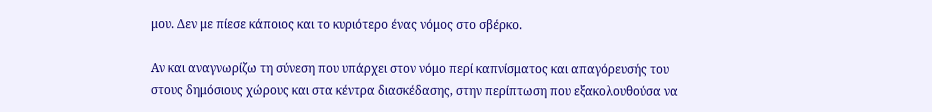μου. Δεν με πίεσε κάποιος και το κυριότερο ένας νόμος στο σβέρκο.

Αν και αναγνωρίζω τη σύνεση που υπάρχει στον νόμο περί καπνίσματος και απαγόρευσής του στους δημόσιους χώρους και στα κέντρα διασκέδασης, στην περίπτωση που εξακολουθούσα να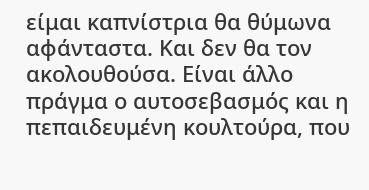είμαι καπνίστρια θα θύμωνα αφάνταστα. Και δεν θα τον ακολουθούσα. Είναι άλλο πράγμα ο αυτοσεβασμός και η πεπαιδευμένη κουλτούρα, που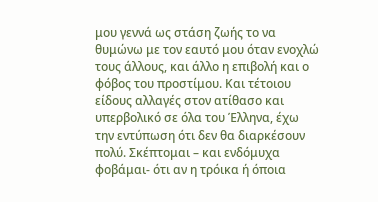μου γεννά ως στάση ζωής το να θυμώνω με τον εαυτό μου όταν ενοχλώ τους άλλους, και άλλο η επιβολή και ο φόβος του προστίμου. Και τέτοιου είδους αλλαγές στον ατίθασο και υπερβολικό σε όλα του Έλληνα, έχω την εντύπωση ότι δεν θα διαρκέσουν πολύ. Σκέπτομαι – και ενδόμυχα φοβάμαι- ότι αν η τρόικα ή όποια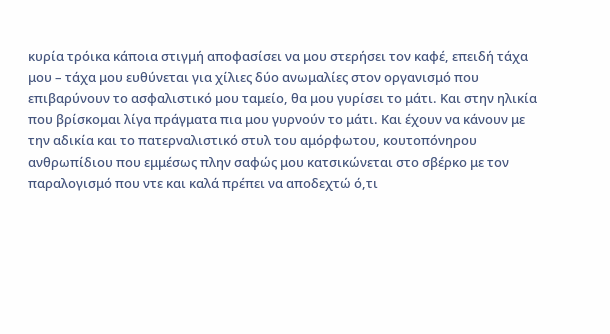κυρία τρόικα κάποια στιγμή αποφασίσει να μου στερήσει τον καφέ, επειδή τάχα μου – τάχα μου ευθύνεται για χίλιες δύο ανωμαλίες στον οργανισμό που επιβαρύνουν το ασφαλιστικό μου ταμείο, θα μου γυρίσει το μάτι. Και στην ηλικία που βρίσκομαι λίγα πράγματα πια μου γυρνούν το μάτι. Και έχουν να κάνουν με την αδικία και το πατερναλιστικό στυλ του αμόρφωτου, κουτοπόνηρου ανθρωπίδιου που εμμέσως πλην σαφώς μου κατσικώνεται στο σβέρκο με τον παραλογισμό που ντε και καλά πρέπει να αποδεχτώ ό,τι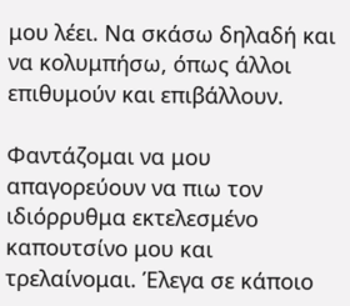μου λέει. Να σκάσω δηλαδή και να κολυμπήσω, όπως άλλοι επιθυμούν και επιβάλλουν.

Φαντάζομαι να μου απαγορεύουν να πιω τον ιδιόρρυθμα εκτελεσμένο καπουτσίνο μου και τρελαίνομαι. Έλεγα σε κάποιο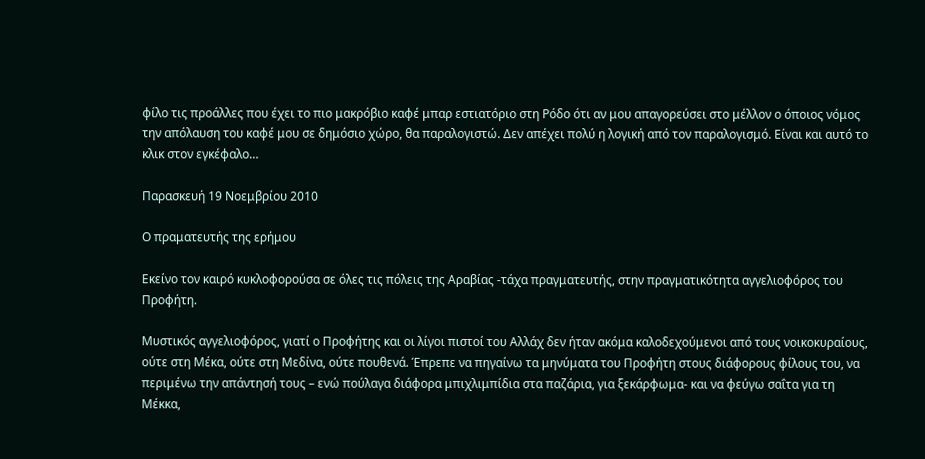φίλο τις προάλλες που έχει το πιο μακρόβιο καφέ μπαρ εστιατόριο στη Ρόδο ότι αν μου απαγορεύσει στο μέλλον ο όποιος νόμος την απόλαυση του καφέ μου σε δημόσιο χώρο, θα παραλογιστώ. Δεν απέχει πολύ η λογική από τον παραλογισμό. Είναι και αυτό το κλικ στον εγκέφαλο…

Παρασκευή 19 Νοεμβρίου 2010

Ο πραματευτής της ερήμου

Εκείνο τον καιρό κυκλοφορούσα σε όλες τις πόλεις της Αραβίας -τάχα πραγματευτής, στην πραγματικότητα αγγελιοφόρος του Προφήτη.

Μυστικός αγγελιοφόρος, γιατί ο Προφήτης και οι λίγοι πιστοί του Αλλάχ δεν ήταν ακόμα καλοδεχούμενοι από τους νοικοκυραίους, ούτε στη Μέκα, ούτε στη Μεδίνα, ούτε πουθενά. Έπρεπε να πηγαίνω τα μηνύματα του Προφήτη στους διάφορους φίλους του, να περιμένω την απάντησή τους – ενώ πούλαγα διάφορα μπιχλιμπίδια στα παζάρια, για ξεκάρφωμα- και να φεύγω σαΐτα για τη Μέκκα,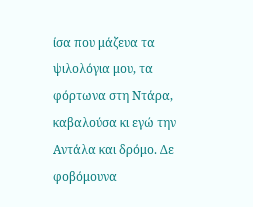ίσα που μάζευα τα ψιλολόγια μου, τα φόρτωνα στη Ντάρα, καβαλούσα κι εγώ την Αντάλα και δρόμο. Δε φοβόμουνα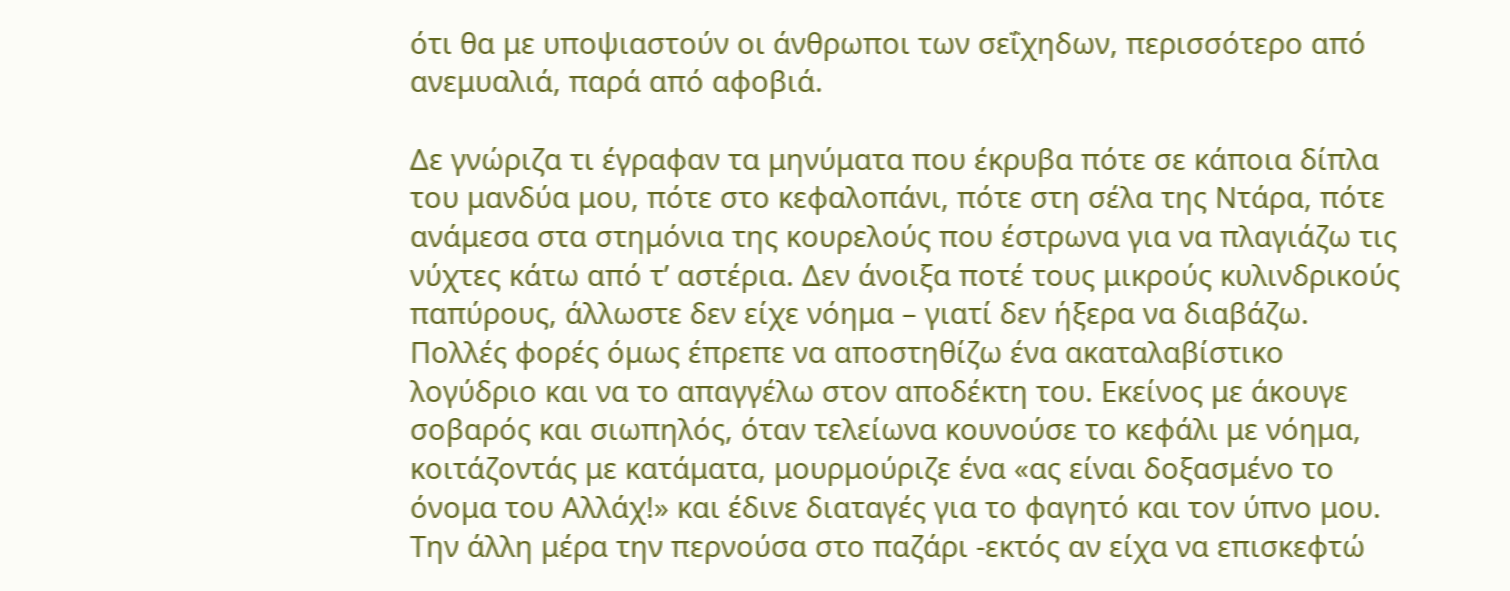ότι θα με υποψιαστούν οι άνθρωποι των σεΐχηδων, περισσότερο από ανεμυαλιά, παρά από αφοβιά.

Δε γνώριζα τι έγραφαν τα μηνύματα που έκρυβα πότε σε κάποια δίπλα του μανδύα μου, πότε στο κεφαλοπάνι, πότε στη σέλα της Ντάρα, πότε ανάμεσα στα στημόνια της κουρελούς που έστρωνα για να πλαγιάζω τις νύχτες κάτω από τ’ αστέρια. Δεν άνοιξα ποτέ τους μικρούς κυλινδρικούς παπύρους, άλλωστε δεν είχε νόημα – γιατί δεν ήξερα να διαβάζω. Πολλές φορές όμως έπρεπε να αποστηθίζω ένα ακαταλαβίστικο λογύδριο και να το απαγγέλω στον αποδέκτη του. Εκείνος με άκουγε σοβαρός και σιωπηλός, όταν τελείωνα κουνούσε το κεφάλι με νόημα, κοιτάζοντάς με κατάματα, μουρμούριζε ένα «ας είναι δοξασμένο το όνομα του Αλλάχ!» και έδινε διαταγές για το φαγητό και τον ύπνο μου. Την άλλη μέρα την περνούσα στο παζάρι -εκτός αν είχα να επισκεφτώ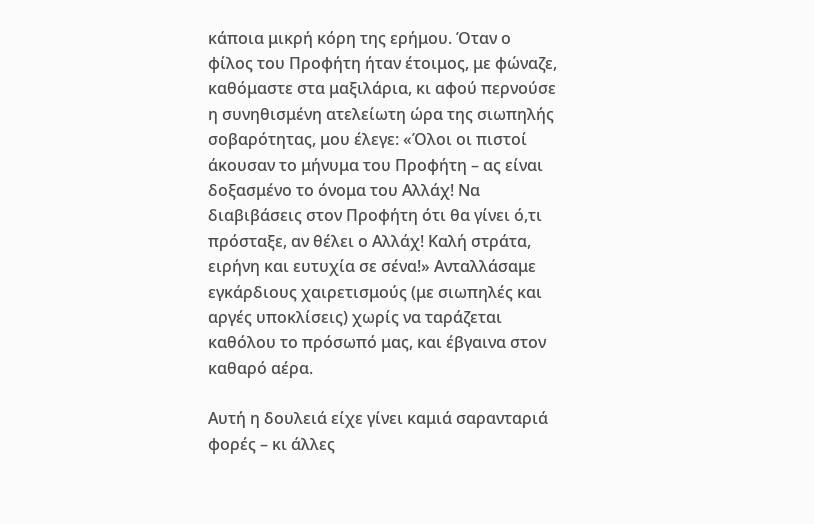κάποια μικρή κόρη της ερήμου. Όταν ο φίλος του Προφήτη ήταν έτοιμος, με φώναζε, καθόμαστε στα μαξιλάρια, κι αφού περνούσε η συνηθισμένη ατελείωτη ώρα της σιωπηλής σοβαρότητας, μου έλεγε: «Όλοι οι πιστοί άκουσαν το μήνυμα του Προφήτη – ας είναι δοξασμένο το όνομα του Αλλάχ! Να διαβιβάσεις στον Προφήτη ότι θα γίνει ό,τι πρόσταξε, αν θέλει ο Αλλάχ! Καλή στράτα, ειρήνη και ευτυχία σε σένα!» Ανταλλάσαμε εγκάρδιους χαιρετισμούς (με σιωπηλές και αργές υποκλίσεις) χωρίς να ταράζεται καθόλου το πρόσωπό μας, και έβγαινα στον καθαρό αέρα.

Αυτή η δουλειά είχε γίνει καμιά σαρανταριά φορές – κι άλλες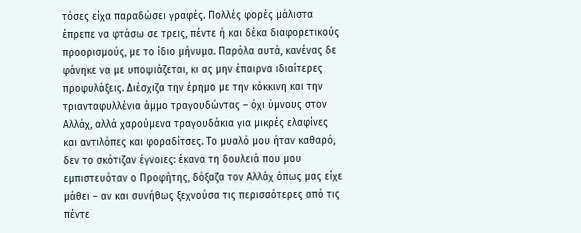τόσες είχα παραδώσει γραφές. Πολλές φορές μάλιστα έπρεπε να φτάσω σε τρεις, πέντε ή και δέκα διαφορετικούς προορισμούς, με το ίδιο μήνυμα. Παρόλα αυτά, κανένας δε φάνηκε να με υποψιάζεται, κι ας μην έπαιρνα ιδιαίτερες προφυλάξεις. Διέσχιζα την έρημο με την κόκκινη και την τριανταφυλλένια άμμο τραγουδώντας – όχι ύμνους στον Αλλάχ, αλλά χαρούμενα τραγουδάκια για μικρές ελαφίνες και αντιλόπες και φοραδίτσες. Το μυαλό μου ήταν καθαρό, δεν το σκότιζαν έγνοιες: έκανα τη δουλειά που μου εμπιστευόταν ο Προφήτης, δόξαζα τον Αλλάχ όπως μας είχε μάθει – αν και συνήθως ξεχνούσα τις περισσότερες από τις πέντε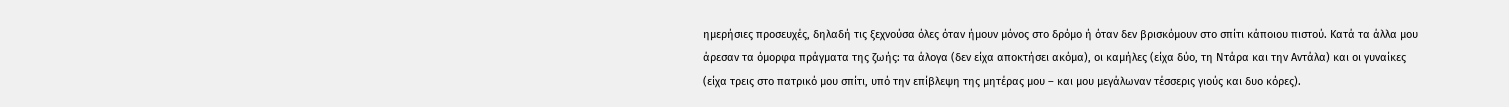ημερήσιες προσευχές, δηλαδή τις ξεχνούσα όλες όταν ήμουν μόνος στο δρόμο ή όταν δεν βρισκόμουν στο σπίτι κάποιου πιστού. Κατά τα άλλα μου άρεσαν τα όμορφα πράγματα της ζωής: τα άλογα (δεν είχα αποκτήσει ακόμα), οι καμήλες (είχα δύο, τη Ντάρα και την Αντάλα) και οι γυναίκες (είχα τρεις στο πατρικό μου σπίτι, υπό την επίβλεψη της μητέρας μου – και μου μεγάλωναν τέσσερις γιούς και δυο κόρες).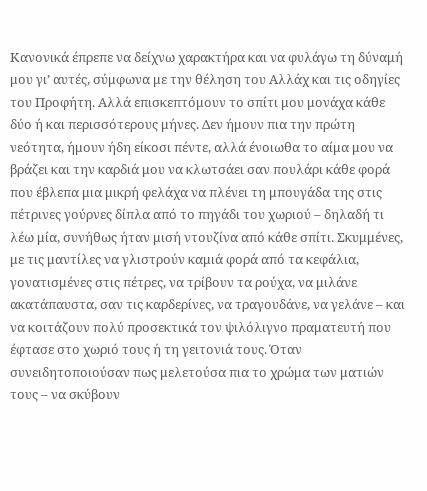Κανονικά έπρεπε να δείχνω χαρακτήρα και να φυλάγω τη δύναμή μου γι’ αυτές, σύμφωνα με την θέληση του Αλλάχ και τις οδηγίες του Προφήτη. Αλλά επισκεπτόμουν το σπίτι μου μονάχα κάθε δύο ή και περισσότερους μήνες. Δεν ήμουν πια την πρώτη νεότητα, ήμουν ήδη είκοσι πέντε, αλλά ένοιωθα το αίμα μου να βράζει και την καρδιά μου να κλωτσάει σαν πουλάρι κάθε φορά που έβλεπα μια μικρή φελάχα να πλένει τη μπουγάδα της στις πέτρινες γούρνες δίπλα από το πηγάδι του χωριού – δηλαδή τι λέω μία, συνήθως ήταν μισή ντουζίνα από κάθε σπίτι. Σκυμμένες, με τις μαντίλες να γλιστρούν καμιά φορά από τα κεφάλια, γονατισμένες στις πέτρες, να τρίβουν τα ρούχα, να μιλάνε ακατάπαυστα, σαν τις καρδερίνες, να τραγουδάνε, να γελάνε – και να κοιτάζουν πολύ προσεκτικά τον ψιλόλιγνο πραματευτή που έφτασε στο χωριό τους ή τη γειτονιά τους. Όταν συνειδητοποιούσαν πως μελετούσα πια το χρώμα των ματιών τους – να σκύβουν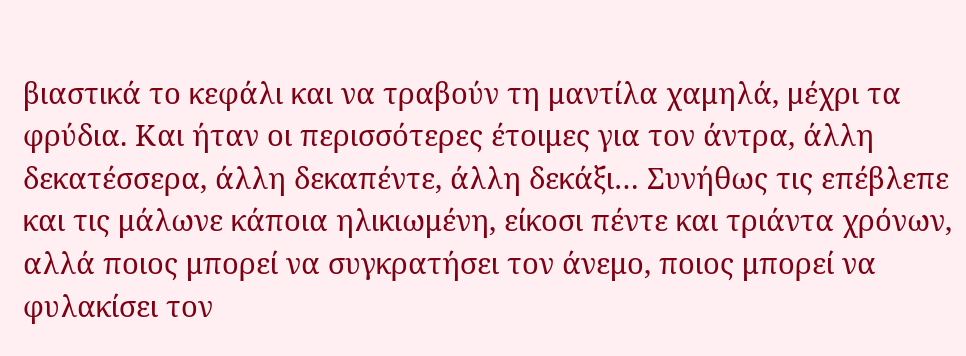βιαστικά το κεφάλι και να τραβούν τη μαντίλα χαμηλά, μέχρι τα φρύδια. Και ήταν οι περισσότερες έτοιμες για τον άντρα, άλλη δεκατέσσερα, άλλη δεκαπέντε, άλλη δεκάξι… Συνήθως τις επέβλεπε και τις μάλωνε κάποια ηλικιωμένη, είκοσι πέντε και τριάντα χρόνων, αλλά ποιος μπορεί να συγκρατήσει τον άνεμο, ποιος μπορεί να φυλακίσει τον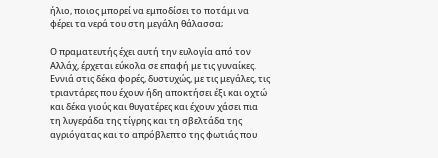ήλιο, ποιος μπορεί να εμποδίσει το ποτάμι να φέρει τα νερά του στη μεγάλη θάλασσα;

Ο πραματευτής έχει αυτή την ευλογία από τον Αλλάχ, έρχεται εύκολα σε επαφή με τις γυναίκες. Εννιά στις δέκα φορές, δυστυχώς, με τις μεγάλες, τις τριαντάρες που έχουν ήδη αποκτήσει έξι και οχτώ και δέκα γιούς και θυγατέρες και έχουν χάσει πια τη λυγεράδα της τίγρης και τη σβελτάδα της αγριόγατας και το απρόβλεπτο της φωτιάς που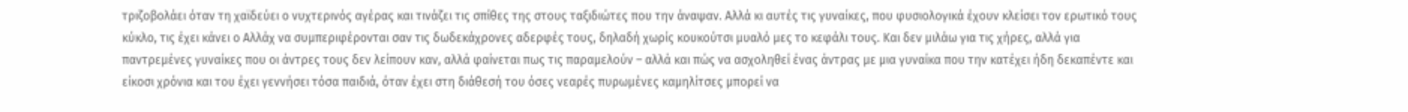τριζοβολάει όταν τη χαϊδεύει ο νυχτερινός αγέρας και τινάζει τις σπίθες της στους ταξιδιώτες που την άναψαν. Αλλά κι αυτές τις γυναίκες, που φυσιολογικά έχουν κλείσει τον ερωτικό τους κύκλο, τις έχει κάνει ο Αλλάχ να συμπεριφέρονται σαν τις δωδεκάχρονες αδερφές τους, δηλαδή χωρίς κουκούτσι μυαλό μες το κεφάλι τους. Και δεν μιλάω για τις χήρες, αλλά για παντρεμένες γυναίκες που οι άντρες τους δεν λείπουν καν, αλλά φαίνεται πως τις παραμελούν – αλλά και πώς να ασχοληθεί ένας άντρας με μια γυναίκα που την κατέχει ήδη δεκαπέντε και είκοσι χρόνια και του έχει γεννήσει τόσα παιδιά, όταν έχει στη διάθεσή του όσες νεαρές πυρωμένες καμηλίτσες μπορεί να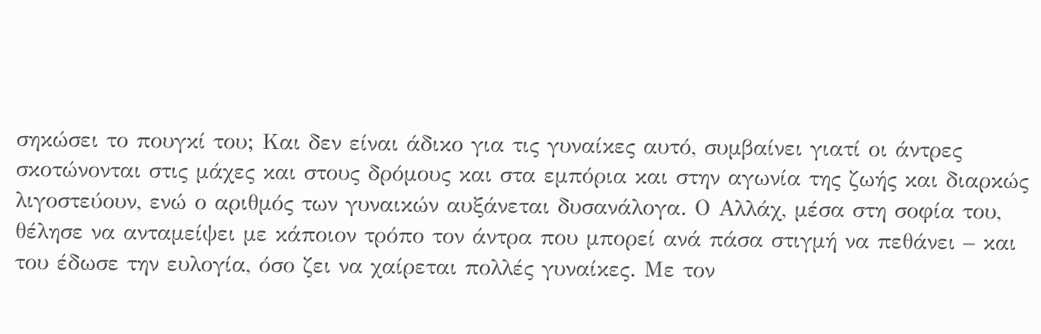σηκώσει το πουγκί του; Και δεν είναι άδικο για τις γυναίκες αυτό, συμβαίνει γιατί οι άντρες σκοτώνονται στις μάχες και στους δρόμους και στα εμπόρια και στην αγωνία της ζωής και διαρκώς λιγοστεύουν, ενώ ο αριθμός των γυναικών αυξάνεται δυσανάλογα. Ο Αλλάχ, μέσα στη σοφία του, θέλησε να ανταμείψει με κάποιον τρόπο τον άντρα που μπορεί ανά πάσα στιγμή να πεθάνει – και του έδωσε την ευλογία, όσο ζει να χαίρεται πολλές γυναίκες. Με τον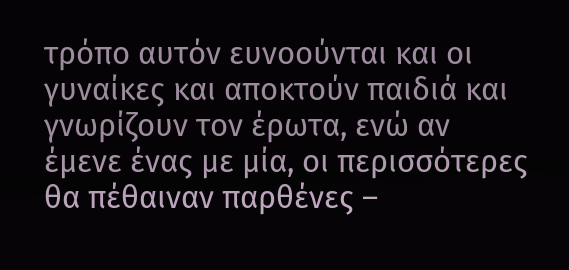τρόπο αυτόν ευνοούνται και οι γυναίκες και αποκτούν παιδιά και γνωρίζουν τον έρωτα, ενώ αν έμενε ένας με μία, οι περισσότερες θα πέθαιναν παρθένες –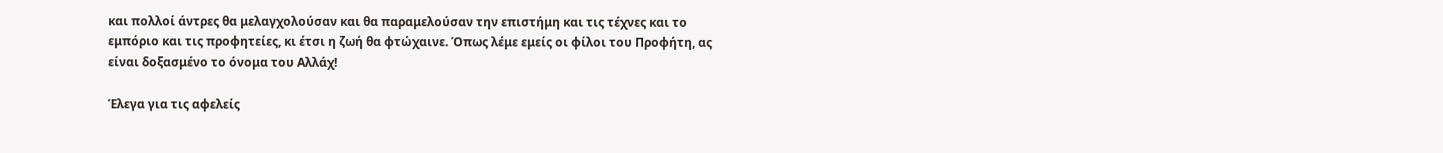και πολλοί άντρες θα μελαγχολούσαν και θα παραμελούσαν την επιστήμη και τις τέχνες και το εμπόριο και τις προφητείες, κι έτσι η ζωή θα φτώχαινε. Όπως λέμε εμείς οι φίλοι του Προφήτη, ας είναι δοξασμένο το όνομα του Αλλάχ!

Έλεγα για τις αφελείς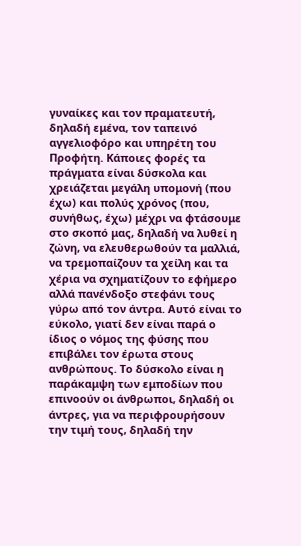γυναίκες και τον πραματευτή, δηλαδή εμένα, τον ταπεινό αγγελιοφόρο και υπηρέτη του Προφήτη. Κάποιες φορές τα πράγματα είναι δύσκολα και χρειάζεται μεγάλη υπομονή (που έχω) και πολύς χρόνος (που, συνήθως, έχω) μέχρι να φτάσουμε στο σκοπό μας, δηλαδή να λυθεί η ζώνη, να ελευθερωθούν τα μαλλιά, να τρεμοπαίζουν τα χείλη και τα χέρια να σχηματίζουν το εφήμερο αλλά πανένδοξο στεφάνι τους γύρω από τον άντρα. Αυτό είναι το εύκολο, γιατί δεν είναι παρά ο ίδιος ο νόμος της φύσης που επιβάλει τον έρωτα στους ανθρώπους. Το δύσκολο είναι η παράκαμψη των εμποδίων που επινοούν οι άνθρωποι, δηλαδή οι άντρες, για να περιφρουρήσουν την τιμή τους, δηλαδή την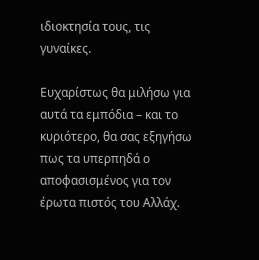ιδιοκτησία τους, τις γυναίκες.

Ευχαρίστως θα μιλήσω για αυτά τα εμπόδια – και το κυριότερο, θα σας εξηγήσω πως τα υπερπηδά ο αποφασισμένος για τον έρωτα πιστός του Αλλάχ.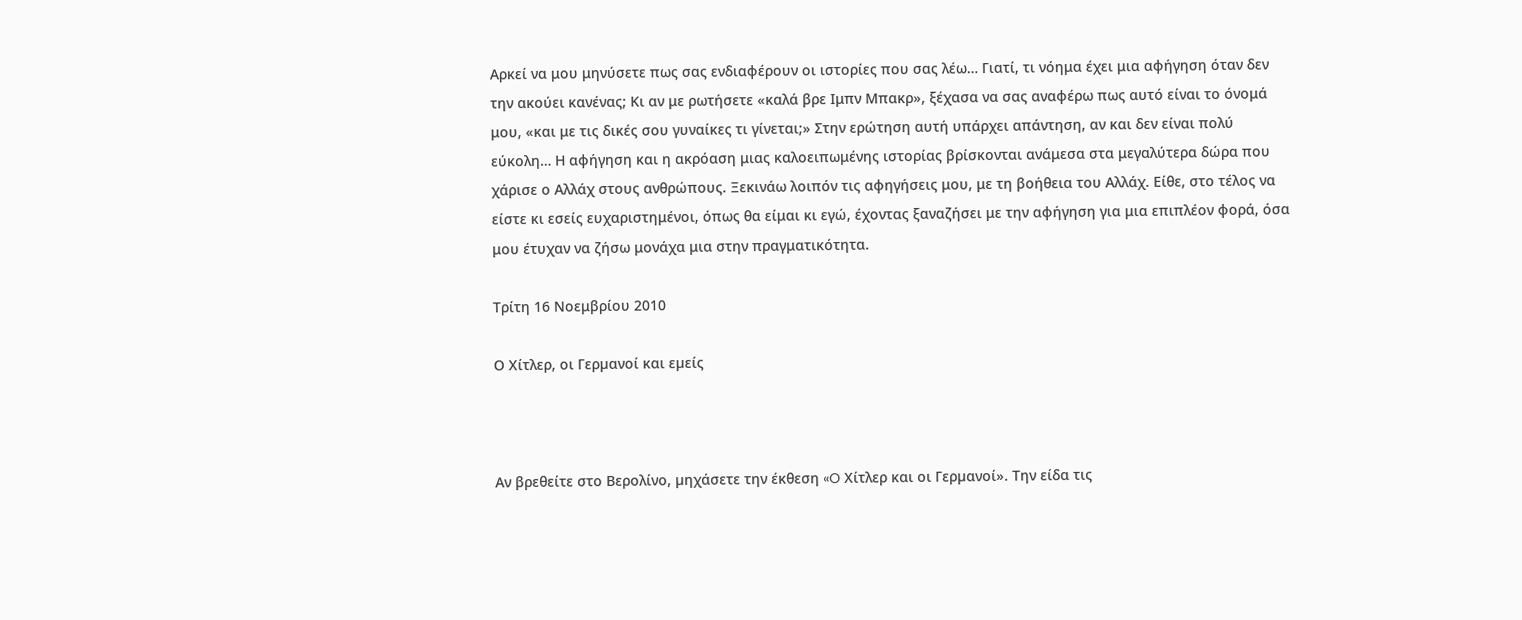Αρκεί να μου μηνύσετε πως σας ενδιαφέρουν οι ιστορίες που σας λέω… Γιατί, τι νόημα έχει μια αφήγηση όταν δεν την ακούει κανένας; Κι αν με ρωτήσετε «καλά βρε Ιμπν Μπακρ», ξέχασα να σας αναφέρω πως αυτό είναι το όνομά μου, «και με τις δικές σου γυναίκες τι γίνεται;» Στην ερώτηση αυτή υπάρχει απάντηση, αν και δεν είναι πολύ εύκολη… Η αφήγηση και η ακρόαση μιας καλοειπωμένης ιστορίας βρίσκονται ανάμεσα στα μεγαλύτερα δώρα που χάρισε ο Αλλάχ στους ανθρώπους. Ξεκινάω λοιπόν τις αφηγήσεις μου, με τη βοήθεια του Αλλάχ. Είθε, στο τέλος να είστε κι εσείς ευχαριστημένοι, όπως θα είμαι κι εγώ, έχοντας ξαναζήσει με την αφήγηση για μια επιπλέον φορά, όσα μου έτυχαν να ζήσω μονάχα μια στην πραγματικότητα.

Τρίτη 16 Νοεμβρίου 2010

Ο Χίτλερ, οι Γερµανοί και εµείς



Αν βρεθείτε στο Βερολίνο, µηχάσετε την έκθεση «O Χίτλερ και οι Γερµανοί». Την είδα τις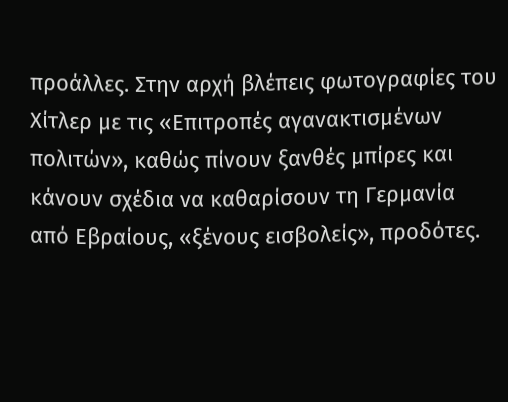προάλλες. Στην αρχή βλέπεις φωτογραφίες του Χίτλερ µε τις «Επιτροπές αγανακτισµένων πολιτών», καθώς πίνουν ξανθές µπίρες και κάνουν σχέδια να καθαρίσουν τη Γερµανία από Εβραίους, «ξένους εισβολείς», προδότες.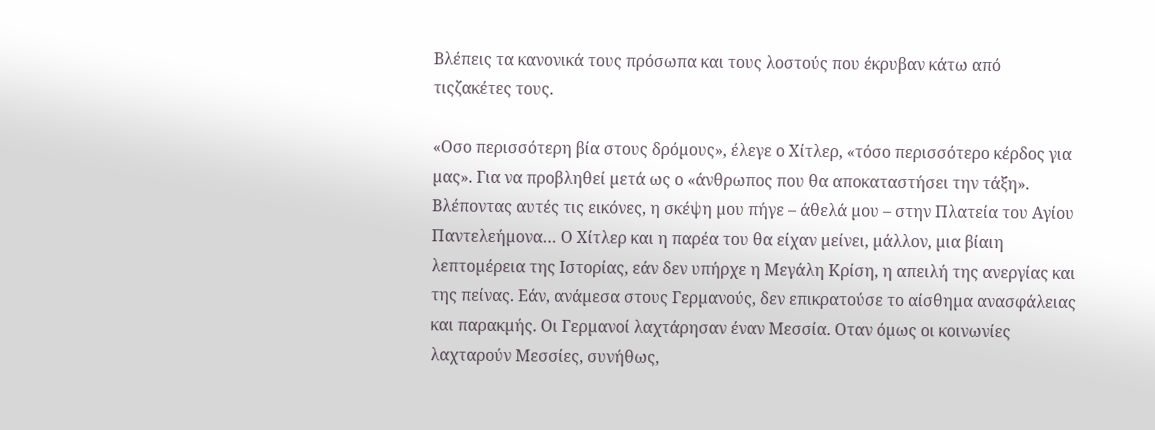Βλέπεις τα κανονικά τους πρόσωπα και τους λοστούς που έκρυβαν κάτω από τιςζακέτες τους.

«Oσο περισσότερη βία στους δρόµους», έλεγε ο Χίτλερ, «τόσο περισσότερο κέρδος για µας». Για να προβληθεί µετά ως ο «άνθρωπος που θα αποκαταστήσει την τάξη». Βλέποντας αυτές τις εικόνες, η σκέψη µου πήγε – άθελά µου – στην Πλατεία του Αγίου Παντελεήµονα… Ο Χίτλερ και η παρέα του θα είχαν µείνει, µάλλον, µια βίαιη λεπτοµέρεια της Ιστορίας, εάν δεν υπήρχε η Μεγάλη Κρίση, η απειλή της ανεργίας και της πείνας. Εάν, ανάµεσα στους Γερµανούς, δεν επικρατούσε το αίσθηµα ανασφάλειας και παρακµής. Οι Γερµανοί λαχτάρησαν έναν Μεσσία. Οταν όµως οι κοινωνίες λαχταρούν Μεσσίες, συνήθως,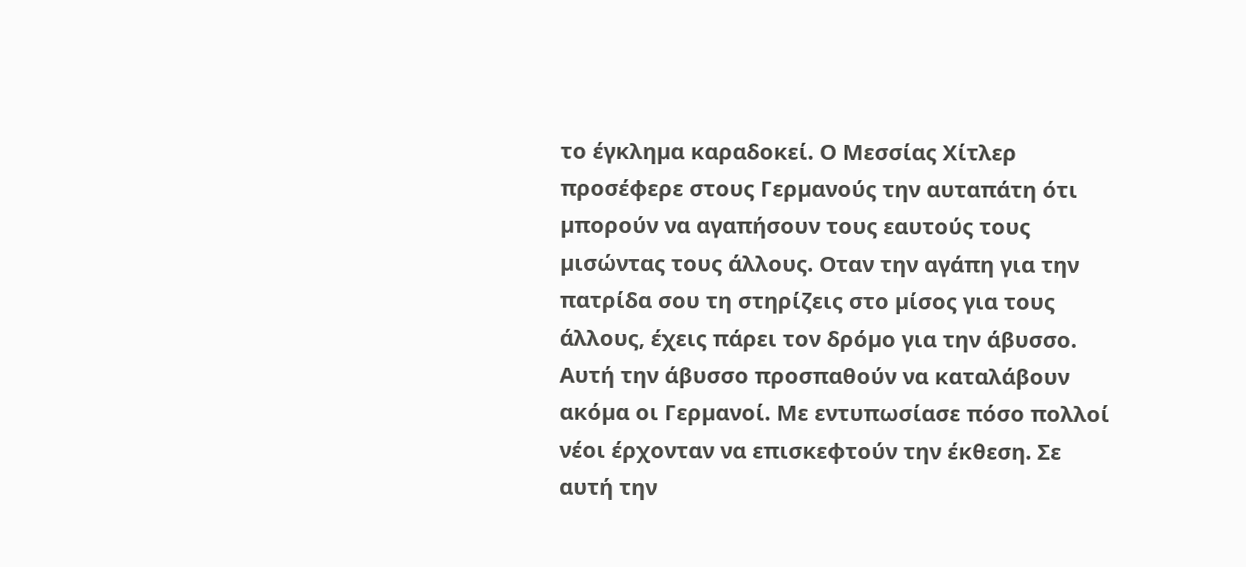το έγκληµα καραδοκεί. Ο Μεσσίας Χίτλερ προσέφερε στους Γερµανούς την αυταπάτη ότι µπορούν να αγαπήσουν τους εαυτούς τους µισώντας τους άλλους. Οταν την αγάπη για την πατρίδα σου τη στηρίζεις στο µίσος για τους άλλους, έχεις πάρει τον δρόµο για την άβυσσο. Αυτή την άβυσσο προσπαθούν να καταλάβουν ακόµα οι Γερµανοί. Με εντυπωσίασε πόσο πολλοί νέοι έρχονταν να επισκεφτούν την έκθεση. Σε αυτή την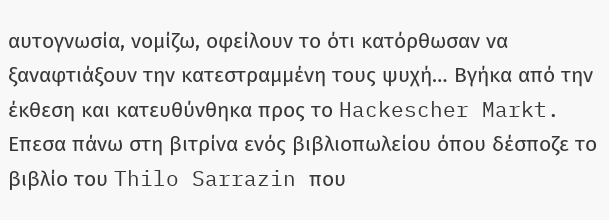αυτογνωσία, νοµίζω, οφείλουν το ότι κατόρθωσαν να ξαναφτιάξουν την κατεστραµµένη τους ψυχή… Βγήκα από την έκθεση και κατευθύνθηκα προς το Hackescher Markt. Επεσα πάνω στη βιτρίνα ενός βιβλιοπωλείου όπου δέσποζε το βιβλίο του Thilo Sarrazin που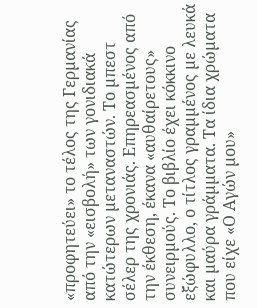«προφητεύει» το τέλος της Γερµανίας από την «εισβολή» των γονιδιακά κατώτερων µεταναστών. Το µπεστ σέλερ της χρονιάς. Επηρεασµένος από την έκθεση, έκανα «αυθαίρετους» συνειρµούς. Το βιβλίο έχει κόκκινο εξώφυλλο, ο τίτλος γραµµένος µε λευκά και µαύρα γράµµατα. Τα ίδια χρώµατα που είχε «Ο Αγών µου»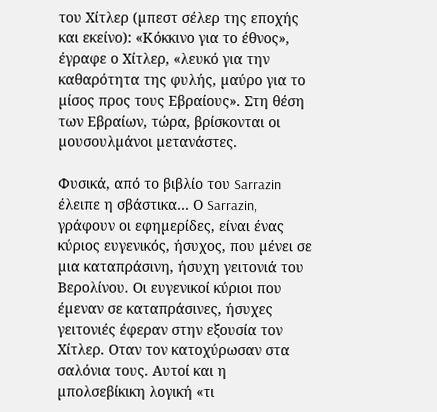του Χίτλερ (µπεστ σέλερ της εποχής και εκείνο): «Κόκκινο για το έθνος», έγραφε ο Χίτλερ, «λευκό για την καθαρότητα της φυλής, µαύρο για το µίσος προς τους Εβραίους». Στη θέση των Εβραίων, τώρα, βρίσκονται οι µουσουλµάνοι µετανάστες.

Φυσικά, από το βιβλίο του Sarrazin έλειπε η σβάστικα… Ο Sarrazin, γράφουν οι εφηµερίδες, είναι ένας κύριος ευγενικός, ήσυχος, που µένει σε µια καταπράσινη, ήσυχη γειτονιά του Βερολίνου. Οι ευγενικοί κύριοι που έµεναν σε καταπράσινες, ήσυχες γειτονιές έφεραν στην εξουσία τον Χίτλερ. Οταν τον κατοχύρωσαν στα σαλόνια τους. Αυτοί και η µπολσεβίκικη λογική «τι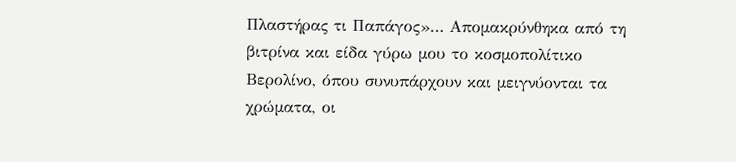Πλαστήρας τι Παπάγος»… Αποµακρύνθηκα από τη βιτρίνα και είδα γύρω µου το κοσµοπολίτικο Βερολίνο, όπου συνυπάρχουν και µειγνύονται τα χρώµατα, οι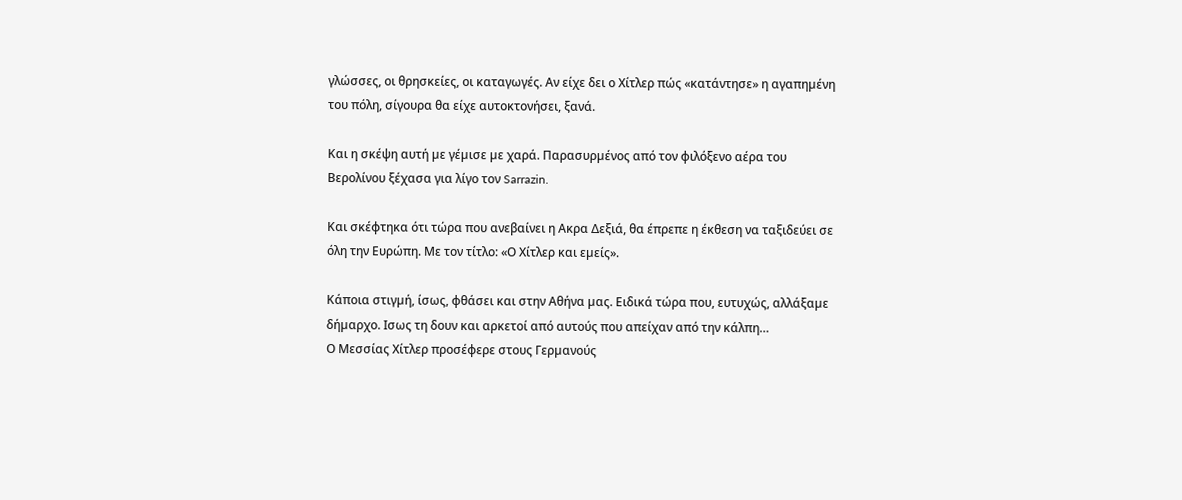γλώσσες, οι θρησκείες, οι καταγωγές. Αν είχε δει ο Χίτλερ πώς «κατάντησε» η αγαπηµένη του πόλη, σίγουρα θα είχε αυτοκτονήσει, ξανά.

Και η σκέψη αυτή µε γέµισε µε χαρά. Παρασυρµένος από τον φιλόξενο αέρα του Βερολίνου ξέχασα για λίγο τον Sarrazin.

Και σκέφτηκα ότι τώρα που ανεβαίνει η Ακρα ∆εξιά, θα έπρεπε η έκθεση να ταξιδεύει σε όλη την Ευρώπη. Με τον τίτλο: «Ο Χίτλερ και εµείς».

Κάποια στιγµή, ίσως, φθάσει και στην Αθήνα µας. Ειδικά τώρα που, ευτυχώς, αλλάξαµε δήµαρχο. Ισως τη δουν και αρκετοί από αυτούς που απείχαν από την κάλπη…
Ο Μεσσίας Χίτλερ προσέφερε στους Γερµανούς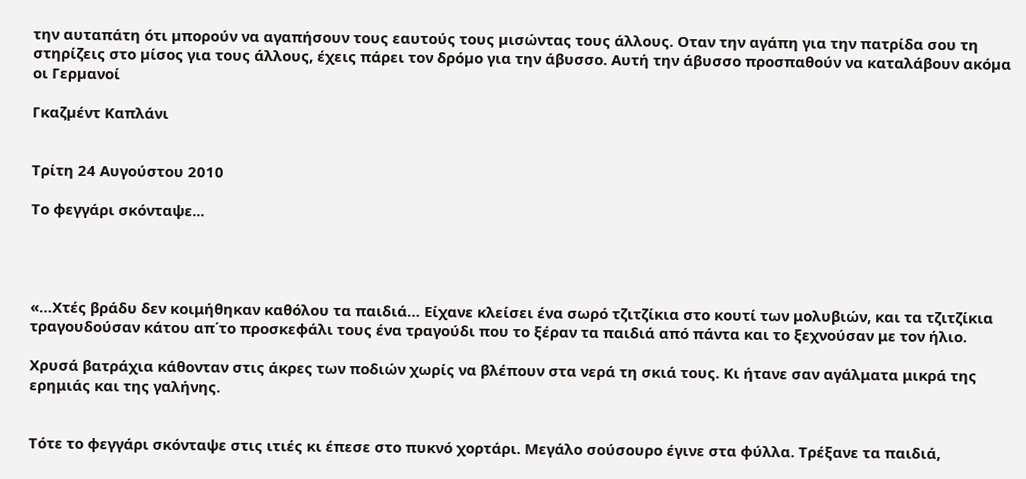την αυταπάτη ότι µπορούν να αγαπήσουν τους εαυτούς τους µισώντας τους άλλους. Οταν την αγάπη για την πατρίδα σου τη στηρίζεις στο µίσος για τους άλλους, έχεις πάρει τον δρόµο για την άβυσσο. Αυτή την άβυσσο προσπαθούν να καταλάβουν ακόµα οι Γερµανοί

Γκαζµέντ Καπλάνι


Τρίτη 24 Αυγούστου 2010

Το φεγγάρι σκόνταψε...




«…Χτές βράδυ δεν κοιμήθηκαν καθόλου τα παιδιά… Είχανε κλείσει ένα σωρό τζιτζίκια στο κουτί των μολυβιών, και τα τζιτζίκια τραγουδούσαν κάτου απ΄το προσκεφάλι τους ένα τραγούδι που το ξέραν τα παιδιά από πάντα και το ξεχνούσαν με τον ήλιο.

Χρυσά βατράχια κάθονταν στις άκρες των ποδιών χωρίς να βλέπουν στα νερά τη σκιά τους. Κι ήτανε σαν αγάλματα μικρά της ερημιάς και της γαλήνης.


Τότε το φεγγάρι σκόνταψε στις ιτιές κι έπεσε στο πυκνό χορτάρι. Μεγάλο σούσουρο έγινε στα φύλλα. Τρέξανε τα παιδιά,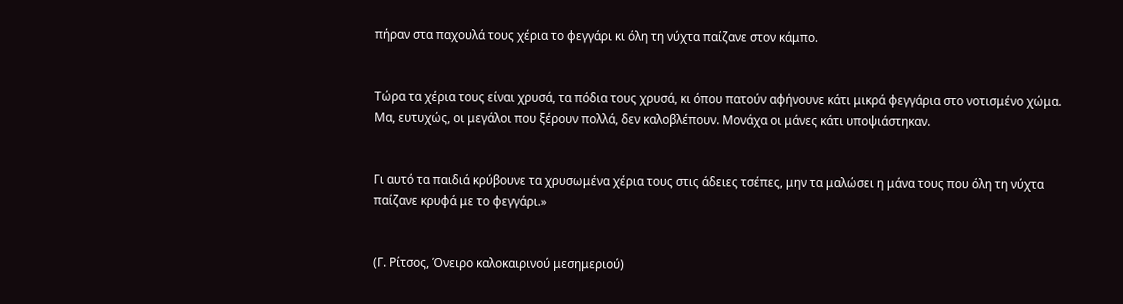πήραν στα παχουλά τους χέρια το φεγγάρι κι όλη τη νύχτα παίζανε στον κάμπο.


Τώρα τα χέρια τους είναι χρυσά, τα πόδια τους χρυσά, κι όπου πατούν αφήνουνε κάτι μικρά φεγγάρια στο νοτισμένο χώμα. Μα, ευτυχώς, οι μεγάλοι που ξέρουν πολλά, δεν καλοβλέπουν. Μονάχα οι μάνες κάτι υποψιάστηκαν.


Γι αυτό τα παιδιά κρύβουνε τα χρυσωμένα χέρια τους στις άδειες τσέπες, μην τα μαλώσει η μάνα τους που όλη τη νύχτα παίζανε κρυφά με το φεγγάρι.»


(Γ. Ρίτσος, Όνειρο καλοκαιρινού μεσημεριού)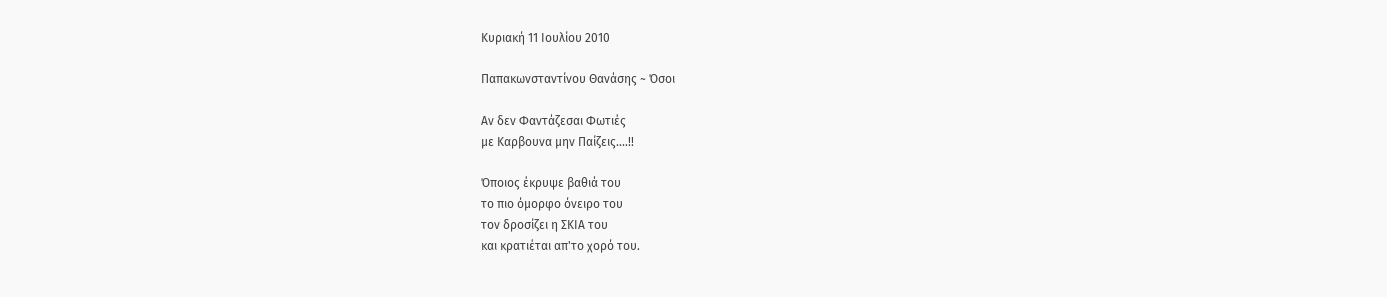Κυριακή 11 Ιουλίου 2010

Παπακωνσταντίνου Θανάσης ~ Όσοι

Aν δεν Φαντάζεσαι Φωτιές
με Καρβουνα μην Παίζεις....!!

Όποιος έκρυψε βαθιά του
το πιο όμορφο όνειρο του
τον δροσίζει η ΣΚΙΑ του
και κρατιέται απ'το χορό του.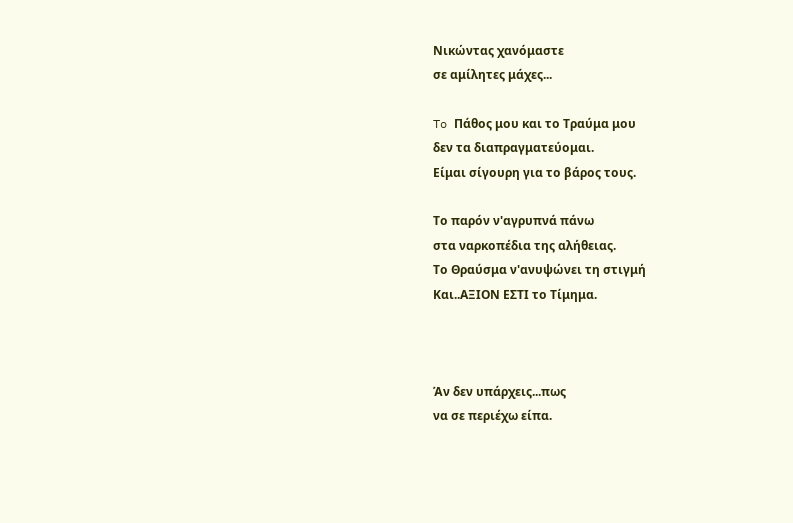Νικώντας χανόμαστε
σε αμίλητες μάχες...

To Πάθος μου και το Τραύμα μου
δεν τα διαπραγματεύομαι.
Είμαι σίγουρη για το βάρος τους.

Το παρόν ν'αγρυπνά πάνω
στα ναρκοπέδια της αλήθειας.
Το Θραύσμα ν'ανυψώνει τη στιγμή
Και..ΑΞΙΟΝ ΕΣΤΙ το Τίμημα.



Άν δεν υπάρχεις...πως
να σε περιέχω είπα.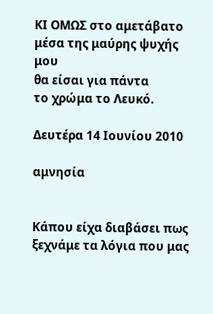ΚΙ ΟΜΩΣ στο αμετάβατο
μέσα της μαύρης ψυχής μου
θα είσαι για πάντα
το χρώμα το Λευκό.

Δευτέρα 14 Ιουνίου 2010

αμνησία


Κάπου είχα διαβάσει πως
ξεχνάμε τα λόγια που μας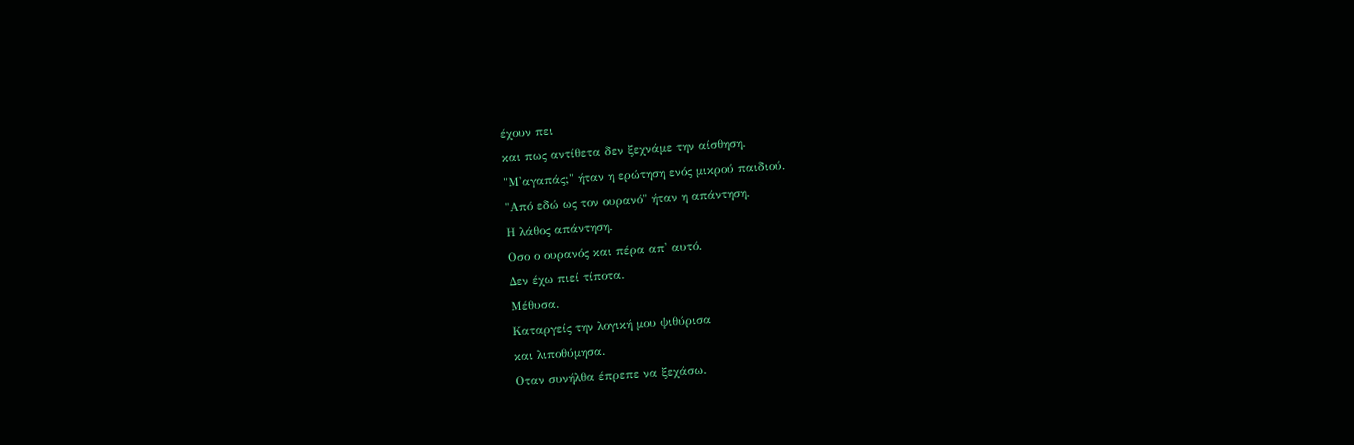έχουν πει
και πως αντίθετα δεν ξεχνάμε την αίσθηση.
"Μ'αγαπάς;" ήταν η ερώτηση ενός μικρού παιδιού.
"Από εδώ ως τον ουρανό" ήταν η απάντηση.
Η λάθος απάντηση.
Οσο ο ουρανός και πέρα απ' αυτό.
Δεν έχω πιεί τίποτα.
Μέθυσα.
Καταργείς την λογική μου ψιθύρισα
και λιποθύμησα.
Οταν συνήλθα έπρεπε να ξεχάσω.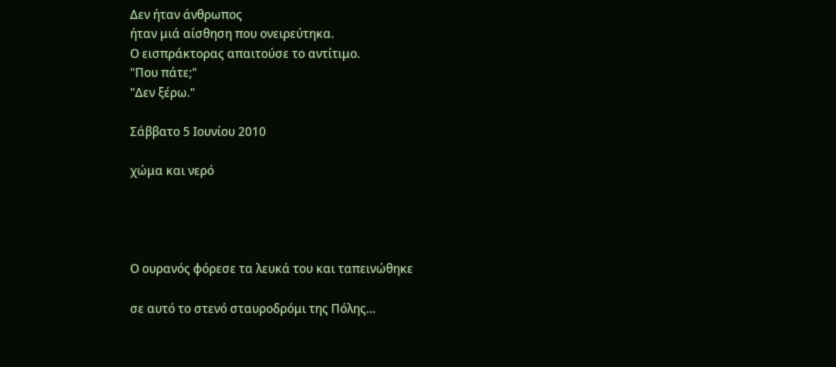Δεν ήταν άνθρωπος
ήταν μιά αίσθηση που ονειρεύτηκα.
Ο εισπράκτορας απαιτούσε το αντίτιμο.
"Που πάτε;"
"Δεν ξέρω."

Σάββατο 5 Ιουνίου 2010

χώμα και νερό




Ο ουρανός φόρεσε τα λευκά του και ταπεινώθηκε

σε αυτό το στενό σταυροδρόμι της Πόλης…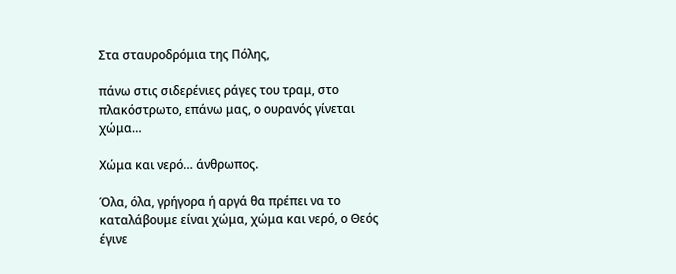Στα σταυροδρόμια της Πόλης,

πάνω στις σιδερένιες ράγες του τραμ, στο πλακόστρωτο, επάνω μας, ο ουρανός γίνεται χώμα…

Χώμα και νερό… άνθρωπος.

Όλα, όλα, γρήγορα ή αργά θα πρέπει να το καταλάβουμε είναι χώμα, χώμα και νερό, ο Θεός έγινε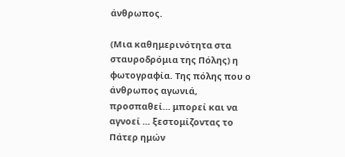άνθρωπος.

(Μια καθημερινότητα στα σταυροδρόμια της Πόλης) η φωτογραφία. Της πόλης που ο άνθρωπος αγωνιά, προσπαθεί… μπορεί και να αγνοεί … ξεστομίζοντας το Πάτερ ημών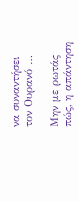να συναντήσει τον Ουρανό …

Μην με ρωτάς πώς, η απάντηση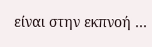είναι στην εκπνοή …